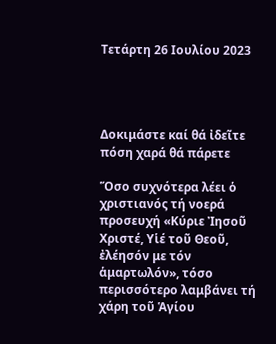Τετάρτη 26 Ιουλίου 2023




Δοκιμάστε καί θά ἰδεῖτε πόση χαρά θά πάρετε

Ὅσο συχνότερα λέει ὁ χριστιανός τή νοερά προσευχή «Κύριε Ἰησοῦ Χριστέ, Υἱέ τοῦ Θεοῦ, ἐλέησόν με τόν ἁμαρτωλόν», τόσο περισσότερο λαμβάνει τή χάρη τοῦ Ἁγίου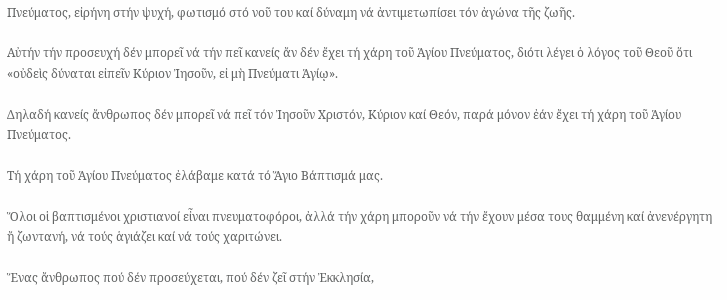Πνεύματος, εἰρήνη στήν ψυχή, φωτισμό στό νοῦ του καί δύναμη νά ἀντιμετωπίσει τόν ἀγώνα τῆς ζωῆς.

Αὐτήν τήν προσευχή δέν μπορεῖ νά τήν πεῖ κανείς ἄν δέν ἔχει τή χάρη τοῦ Ἁγίου Πνεύματος, διότι λέγει ὁ λόγος τοῦ Θεοῦ ὅτι «οὐδεὶς δύναται εἰπεῖν Κύριον Ἰησοῦν, εἰ μὴ Πνεύματι Ἁγίῳ».

Δηλαδή κανείς ἄνθρωπος δέν μπορεῖ νά πεῖ τόν Ἰησοῦν Χριστόν, Κύριον καί Θεόν, παρά μόνον ἐάν ἔχει τή χάρη τοῦ Ἁγίου Πνεύματος.

Τή χάρη τοῦ Ἁγίου Πνεύματος ἐλάβαμε κατά τό Ἅγιο Βάπτισμά μας.

Ὅλοι οἱ βαπτισμένοι χριστιανοί εἶναι πνευματοφόροι, ἀλλά τήν χάρη μποροῦν νά τήν ἔχουν μέσα τους θαμμένη καί ἀνενέργητη ἤ ζωντανή, νά τούς ἁγιάζει καί νά τούς χαριτώνει.

Ἕνας ἄνθρωπος πού δέν προσεύχεται, πού δέν ζεῖ στήν Ἐκκλησία,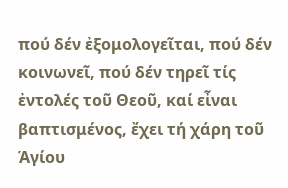πού δέν ἐξομολογεῖται, πού δέν κοινωνεῖ, πού δέν τηρεῖ τίς ἐντολές τοῦ Θεοῦ, καί εἶναι βαπτισμένος, ἔχει τή χάρη τοῦ Ἁγίου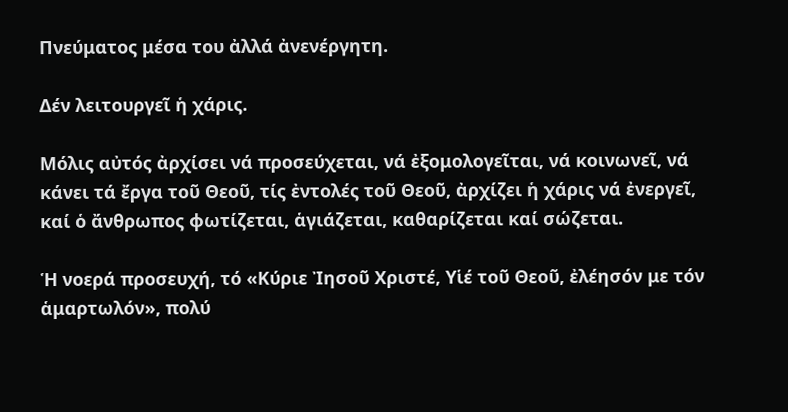Πνεύματος μέσα του ἀλλά ἀνενέργητη.

Δέν λειτουργεῖ ἡ χάρις.

Μόλις αὐτός ἀρχίσει νά προσεύχεται, νά ἐξομολογεῖται, νά κοινωνεῖ, νά κάνει τά ἔργα τοῦ Θεοῦ, τίς ἐντολές τοῦ Θεοῦ, ἀρχίζει ἡ χάρις νά ἐνεργεῖ, καί ὁ ἄνθρωπος φωτίζεται, ἁγιάζεται, καθαρίζεται καί σώζεται.

Ἡ νοερά προσευχή, τό «Κύριε Ἰησοῦ Χριστέ, Υἱέ τοῦ Θεοῦ, ἐλέησόν με τόν ἁμαρτωλόν», πολύ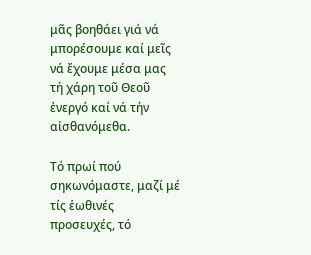μᾶς βοηθάει γιά νά μπορέσουμε καί μεῖς νά ἔχουμε μέσα μας τή χάρη τοῦ Θεοῦ ἐνεργό καί νά τήν αἰσθανόμεθα.

Τό πρωί πού σηκωνόμαστε, μαζί μέ τίς ἑωθινές προσευχές, τό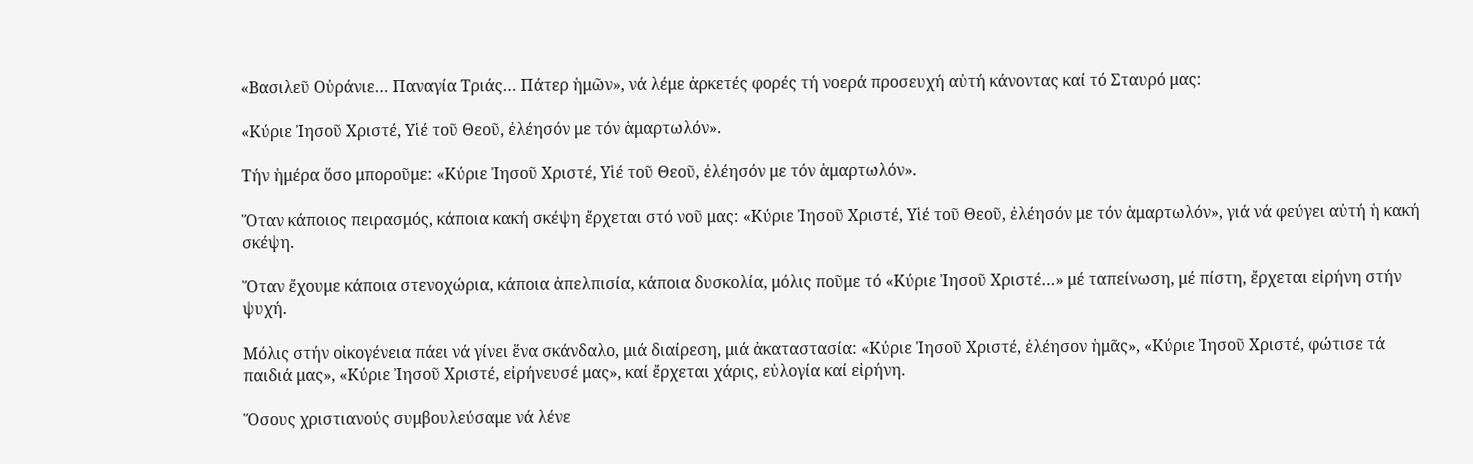«Βασιλεῦ Οὐράνιε… Παναγία Τριάς… Πάτερ ἡμῶν», νά λέμε ἀρκετές φορές τή νοερά προσευχή αὐτή κάνοντας καί τό Σταυρό μας:

«Κύριε Ἰησοῦ Χριστέ, Υἱέ τοῦ Θεοῦ, ἐλέησόν με τόν ἁμαρτωλόν».

Τήν ἡμέρα ὅσο μποροῦμε: «Κύριε Ἰησοῦ Χριστέ, Υἱέ τοῦ Θεοῦ, ἐλέησόν με τόν ἁμαρτωλόν».

Ὅταν κάποιος πειρασμός, κάποια κακή σκέψη ἔρχεται στό νοῦ μας: «Κύριε Ἰησοῦ Χριστέ, Υἱέ τοῦ Θεοῦ, ἐλέησόν με τόν ἁμαρτωλόν», γιά νά φεύγει αὐτή ἡ κακή σκέψη.

Ὅταν ἔχουμε κάποια στενοχώρια, κάποια ἀπελπισία, κάποια δυσκολία, μόλις ποῦμε τό «Κύριε Ἰησοῦ Χριστέ…» μέ ταπείνωση, μέ πίστη, ἔρχεται εἰρήνη στήν ψυχή.

Μόλις στήν οἰκογένεια πάει νά γίνει ἕνα σκάνδαλο, μιά διαίρεση, μιά ἀκαταστασία: «Κύριε Ἰησοῦ Χριστέ, ἐλέησον ἡμᾶς», «Κύριε Ἰησοῦ Χριστέ, φώτισε τά παιδιά μας», «Κύριε Ἰησοῦ Χριστέ, εἰρήνευσέ μας», καί ἔρχεται χάρις, εὐλογία καί εἰρήνη.

Ὅσους χριστιανούς συμβουλεύσαμε νά λένε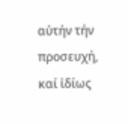αὐτήν τήν προσευχή, καί ἰδίως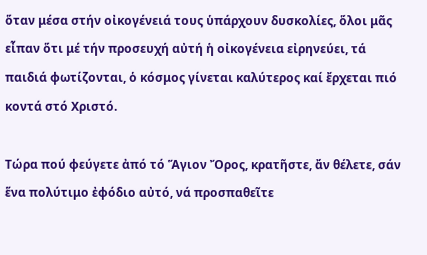ὅταν μέσα στήν οἰκογένειά τους ὑπάρχουν δυσκολίες, ὅλοι μᾶς εἶπαν ὅτι μέ τήν προσευχή αὐτή ἡ οἰκογένεια εἰρηνεύει, τά παιδιά φωτίζονται, ὁ κόσμος γίνεται καλύτερος καί ἔρχεται πιό κοντά στό Χριστό.

Τώρα πού φεύγετε ἀπό τό Ἅγιον Ὄρος, κρατῆστε, ἄν θέλετε, σάν ἕνα πολύτιμο ἐφόδιο αὐτό, νά προσπαθεῖτε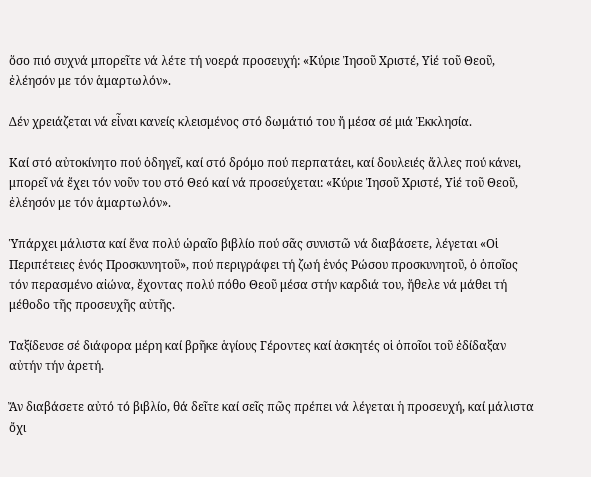ὅσο πιό συχνά μπορεῖτε νά λέτε τή νοερά προσευχή: «Κύριε Ἰησοῦ Χριστέ, Υἱέ τοῦ Θεοῦ, ἐλέησόν με τόν ἁμαρτωλόν».

Δέν χρειάζεται νά εἶναι κανείς κλεισμένος στό δωμάτιό του ἤ μέσα σέ μιά Ἐκκλησία.

Καί στό αὐτοκίνητο πού ὁδηγεῖ, καί στό δρόμο πού περπατάει, καί δουλειές ἄλλες πού κάνει, μπορεῖ νά ἔχει τόν νοῦν του στό Θεό καί νά προσεύχεται: «Κύριε Ἰησοῦ Χριστέ, Υἱέ τοῦ Θεοῦ, ἐλέησόν με τόν ἁμαρτωλόν».

Ὑπάρχει μάλιστα καί ἕνα πολύ ὡραῖο βιβλίο πού σᾶς συνιστῶ νά διαβάσετε, λέγεται «Οἱ Περιπέτειες ἑνός Προσκυνητοῦ», πού περιγράφει τή ζωή ἑνός Ρώσου προσκυνητοῦ, ὁ ὁποῖος τόν περασμένο αἰώνα, ἔχοντας πολύ πόθο Θεοῦ μέσα στήν καρδιά του, ἤθελε νά μάθει τή μέθοδο τῆς προσευχῆς αὐτῆς.

Ταξίδευσε σέ διάφορα μέρη καί βρῆκε ἁγίους Γέροντες καί ἀσκητές οἱ ὁποῖοι τοῦ ἐδίδαξαν αὐτήν τήν ἀρετή.

Ἄν διαβάσετε αὐτό τό βιβλίο, θά δεῖτε καί σεῖς πῶς πρέπει νά λέγεται ἡ προσευχή, καί μάλιστα ὄχι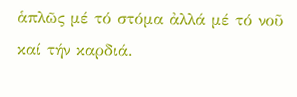ἁπλῶς μέ τό στόμα ἀλλά μέ τό νοῦ καί τήν καρδιά.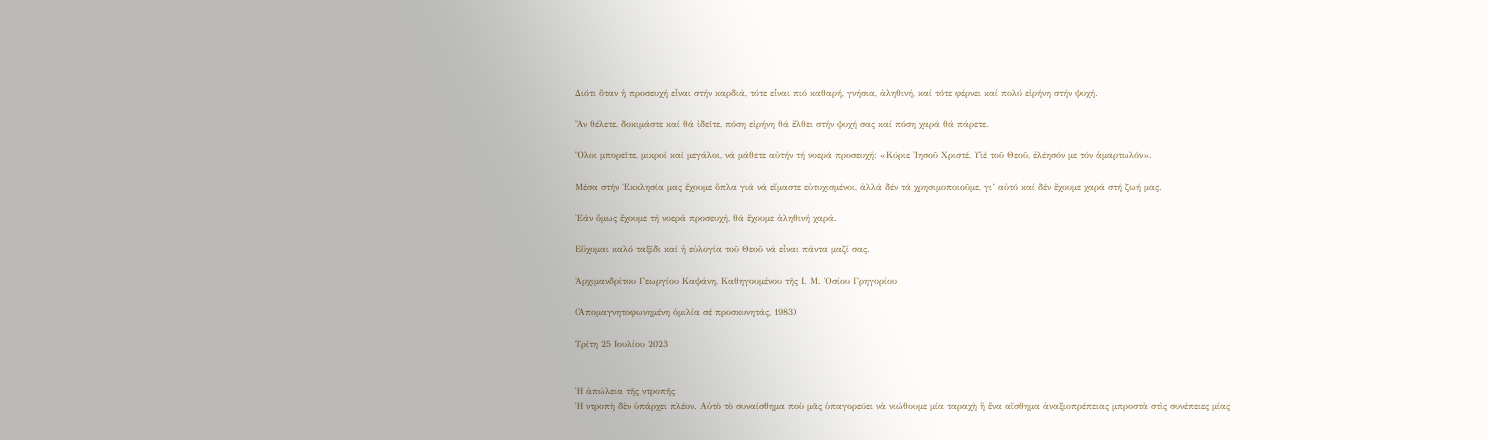Διότι ὅταν ἡ προσευχή εἶναι στήν καρδιά, τότε εἶναι πιό καθαρή, γνήσια, ἀληθινή, καί τότε φέρνει καί πολύ εἰρήνη στήν ψυχή.

Ἄν θέλετε, δοκιμάστε καί θά ἰδεῖτε, πόση εἰρήνη θά ἔλθει στήν ψυχή σας καί πόση χαρά θά πάρετε.

Ὅλοι μπορεῖτε, μικροί καί μεγάλοι, νά μάθετε αὐτήν τή νοερά προσευχή: «Κύριε Ἰησοῦ Χριστέ, Υἱέ τοῦ Θεοῦ, ἐλέησόν με τόν ἁμαρτωλόν».

Μέσα στήν Ἐκκλησία μας ἔχουμε ὅπλα γιά νά εἴμαστε εὐτυχισμένοι, ἀλλά δέν τά χρησιμοποιοῦμε, γι’ αὐτό καί δέν ἔχουμε χαρά στή ζωή μας.

Ἐάν ὅμως ἔχουμε τή νοερά προσευχή, θά ἔχουμε ἀληθινή χαρά.

Εὔχομαι καλό ταξίδι καί ἡ εὐλογία τοῦ Θεοῦ νά εἶναι πάντα μαζί σας.

Ἀρχιμανδρίτου Γεωργίου Καψάνη, Καθηγουμένου τῆς Ι. Μ. Ὁσίου Γρηγορίου

(Ἀπομαγνητοφωνημένη ὁμιλία σέ προσκυνητάς, 1983)

Τρίτη 25 Ιουλίου 2023


Ἡ ἀπώλεια τῆς ντροπῆς
Ἡ ντροπὴ δὲν ὑπάρχει πλέον. Αὐτὸ τὸ συναίσθημα ποὺ μᾶς ὑπαγορεύει νὰ νιώθουμε μία ταραχὴ ἢ ἕνα αἴσθημα ἀναξιοπρέπειας μπροστὰ στὶς συνέπειες μίας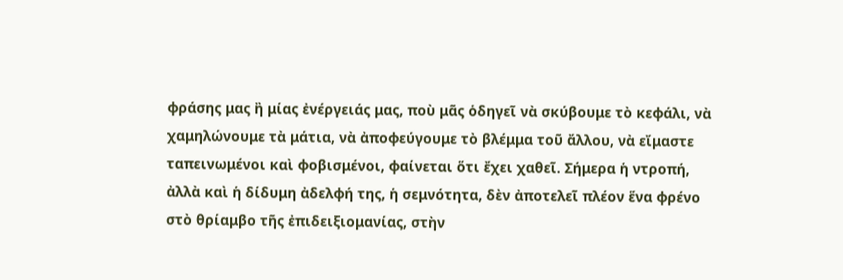φράσης μας ἢ μίας ἐνέργειάς μας, ποὺ μᾶς ὁδηγεῖ νὰ σκύβουμε τὸ κεφάλι, νὰ χαμηλώνουμε τὰ μάτια, νὰ ἀποφεύγουμε τὸ βλέμμα τοῦ ἄλλου, νὰ εἴμαστε ταπεινωμένοι καὶ φοβισμένοι, φαίνεται ὅτι ἔχει χαθεῖ. Σήμερα ἡ ντροπή, ἀλλὰ καὶ ἡ δίδυμη ἀδελφή της, ἡ σεμνότητα, δὲν ἀποτελεῖ πλέον ἕνα φρένο στὸ θρίαμβο τῆς ἐπιδειξιομανίας, στὴν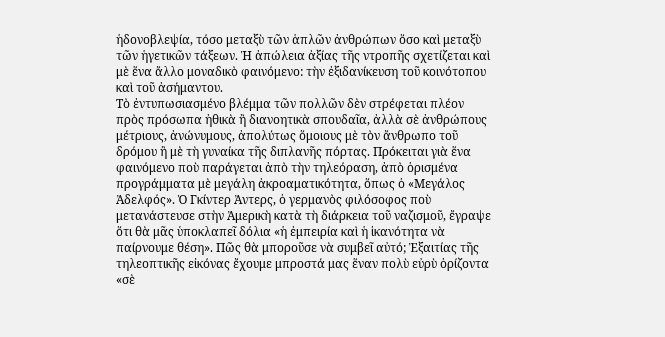ἡδονοβλεψία, τόσο μεταξὺ τῶν ἁπλῶν ἀνθρώπων ὅσο καὶ μεταξὺ τῶν ἡγετικῶν τάξεων. Ἡ ἀπώλεια ἀξίας τῆς ντροπῆς σχετίζεται καὶ μὲ ἕνα ἄλλο μοναδικὸ φαινόμενο: τὴν ἐξιδανίκευση τοῦ κοινότοπου καὶ τοῦ ἀσήμαντου.
Τὸ ἐντυπωσιασμένο βλέμμα τῶν πολλῶν δὲν στρέφεται πλέον πρὸς πρόσωπα ἠθικὰ ἢ διανοητικὰ σπουδαῖα, ἀλλὰ σὲ ἀνθρώπους μέτριους, ἀνώνυμους, ἀπολύτως ὅμοιους μὲ τὸν ἄνθρωπο τοῦ δρόμου ἢ μὲ τὴ γυναίκα τῆς διπλανῆς πόρτας. Πρόκειται γιὰ ἕνα φαινόμενο ποὺ παράγεται ἀπὸ τὴν τηλεόραση, ἀπὸ ὁρισμένα προγράμματα μὲ μεγάλη ἀκροαματικότητα, ὅπως ὁ «Μεγάλος Ἀδελφός». Ὁ Γκίντερ Ἀντερς, ὁ γερμανὸς φιλόσοφος ποὺ μετανάστευσε στὴν Ἀμερικὴ κατὰ τὴ διάρκεια τοῦ ναζισμοῦ, ἔγραψε ὅτι θὰ μᾶς ὑποκλαπεῖ δόλια «ἡ ἐμπειρία καὶ ἡ ἱκανότητα νὰ παίρνουμε θέση». Πῶς θὰ μποροῦσε νὰ συμβεῖ αὐτό; Ἐξαιτίας τῆς τηλεοπτικῆς εἰκόνας ἔχουμε μπροστά μας ἕναν πολὺ εὐρὺ ὁρίζοντα «σὲ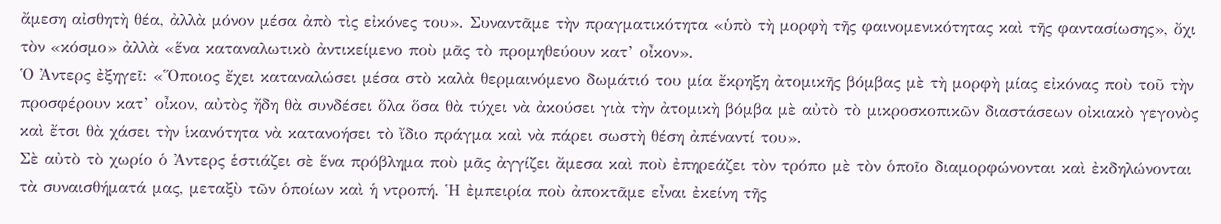ἄμεση αἰσθητὴ θέα, ἀλλὰ μόνον μέσα ἀπὸ τὶς εἰκόνες του». Συναντᾶμε τὴν πραγματικότητα «ὑπὸ τὴ μορφὴ τῆς φαινομενικότητας καὶ τῆς φαντασίωσης», ὄχι τὸν «κόσμο» ἀλλὰ «ἕνα καταναλωτικὸ ἀντικείμενο ποὺ μᾶς τὸ προμηθεύουν κατ’ οἶκον».
Ὁ Ἀντερς ἐξηγεῖ: «Ὅποιος ἔχει καταναλώσει μέσα στὸ καλὰ θερμαινόμενο δωμάτιό του μία ἔκρηξη ἀτομικῆς βόμβας μὲ τὴ μορφὴ μίας εἰκόνας ποὺ τοῦ τὴν προσφέρουν κατ’ οἶκον, αὐτὸς ἤδη θὰ συνδέσει ὅλα ὅσα θὰ τύχει νὰ ἀκούσει γιὰ τὴν ἀτομικὴ βόμβα μὲ αὐτὸ τὸ μικροσκοπικῶν διαστάσεων οἰκιακὸ γεγονὸς καὶ ἔτσι θὰ χάσει τὴν ἱκανότητα νὰ κατανοήσει τὸ ἴδιο πράγμα καὶ νὰ πάρει σωστὴ θέση ἀπέναντί του».
Σὲ αὐτὸ τὸ χωρίο ὁ Ἀντερς ἑστιάζει σὲ ἕνα πρόβλημα ποὺ μᾶς ἀγγίζει ἄμεσα καὶ ποὺ ἐπηρεάζει τὸν τρόπο μὲ τὸν ὁποῖο διαμορφώνονται καὶ ἐκδηλώνονται τὰ συναισθήματά μας, μεταξὺ τῶν ὁποίων καὶ ἡ ντροπή. Ἡ ἐμπειρία ποὺ ἀποκτᾶμε εἶναι ἐκείνη τῆς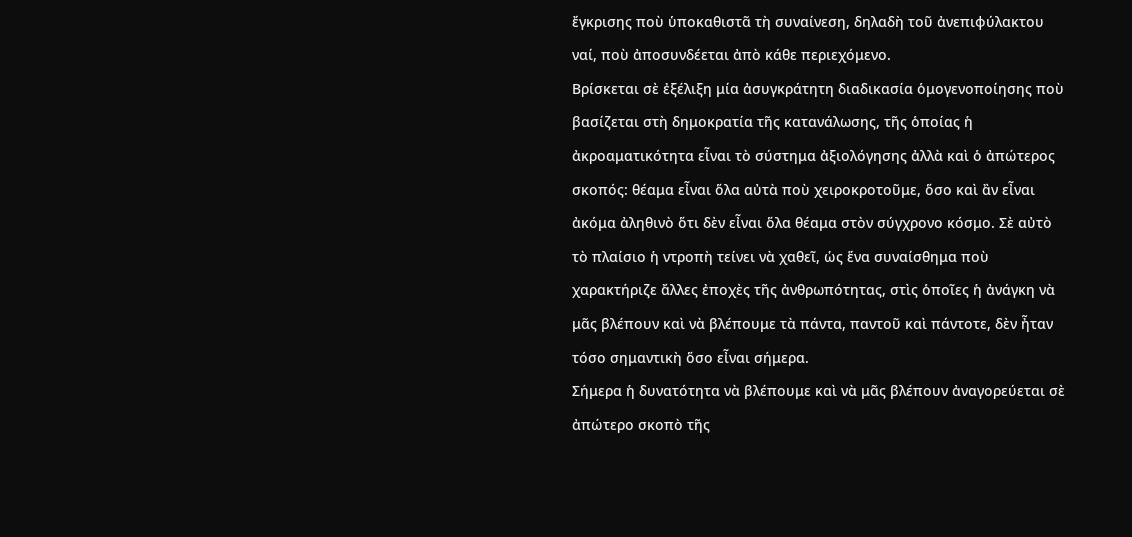ἔγκρισης ποὺ ὑποκαθιστᾶ τὴ συναίνεση, δηλαδὴ τοῦ ἀνεπιφύλακτου ναί, ποὺ ἀποσυνδέεται ἀπὸ κάθε περιεχόμενο.
Βρίσκεται σὲ ἐξέλιξη μία ἀσυγκράτητη διαδικασία ὁμογενοποίησης ποὺ βασίζεται στὴ δημοκρατία τῆς κατανάλωσης, τῆς ὁποίας ἡ ἀκροαματικότητα εἶναι τὸ σύστημα ἀξιολόγησης ἀλλὰ καὶ ὁ ἀπώτερος σκοπός: θέαμα εἶναι ὅλα αὐτὰ ποὺ χειροκροτοῦμε, ὅσο καὶ ἂν εἶναι ἀκόμα ἀληθινὸ ὅτι δὲν εἶναι ὅλα θέαμα στὸν σύγχρονο κόσμο. Σὲ αὐτὸ τὸ πλαίσιο ἡ ντροπὴ τείνει νὰ χαθεῖ, ὡς ἕνα συναίσθημα ποὺ χαρακτήριζε ἄλλες ἐποχὲς τῆς ἀνθρωπότητας, στὶς ὁποῖες ἡ ἀνάγκη νὰ μᾶς βλέπουν καὶ νὰ βλέπουμε τὰ πάντα, παντοῦ καὶ πάντοτε, δὲν ἦταν τόσο σημαντικὴ ὅσο εἶναι σήμερα.
Σήμερα ἡ δυνατότητα νὰ βλέπουμε καὶ νὰ μᾶς βλέπουν ἀναγορεύεται σὲ ἀπώτερο σκοπὸ τῆς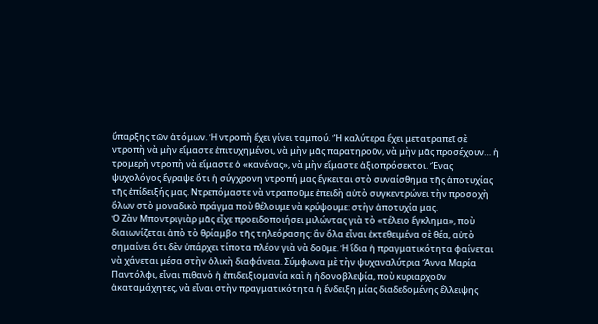ὕπαρξης τῶν ἀτόμων. Ἡ ντροπὴ ἔχει γίνει ταμπού. Ἢ καλύτερα ἔχει μετατραπεῖ σὲ ντροπὴ νὰ μὴν εἴμαστε ἐπιτυχημένοι, νὰ μὴν μᾶς παρατηροῦν, νὰ μὴν μᾶς προσέχουν… ἡ τρομερὴ ντροπὴ νὰ εἴμαστε ὁ «κανένας», νὰ μὴν εἴμαστε ἀξιοπρόσεκτοι. Ἕνας ψυχολόγος ἔγραψε ὅτι ἡ σύγχρονη ντροπή μας ἔγκειται στὸ συναίσθημα τῆς ἀποτυχίας τῆς ἐπίδειξής μας. Ντρεπόμαστε νὰ ντραποῦμε ἐπειδὴ αὐτὸ συγκεντρώνει τὴν προσοχὴ ὅλων στὸ μοναδικὸ πράγμα ποὺ θέλουμε νὰ κρύψουμε: στὴν ἀποτυχία μας.
Ὁ Ζὰν Μποντριγιὰρ μᾶς εἶχε προειδοποιήσει μιλώντας γιὰ τὸ «τέλειο ἔγκλημα», ποὺ διαιωνίζεται ἀπὸ τὸ θρίαμβο τῆς τηλεόρασης: ἂν ὅλα εἶναι ἐκτεθειμένα σὲ θέα, αὐτὸ σημαίνει ὅτι δὲν ὑπάρχει τίποτα πλέον γιὰ νὰ δοῦμε. Ἡ ἴδια ἡ πραγματικότητα φαίνεται νὰ χάνεται μέσα στὴν ὁλικὴ διαφάνεια. Σύμφωνα μὲ τὴν ψυχαναλύτρια Ἄννα Μαρία Παντόλφι, εἶναι πιθανὸ ἡ ἐπιδειξιομανία καὶ ἡ ἡδονοβλεψία, ποὺ κυριαρχοῦν ἀκαταμάχητες, νὰ εἶναι στὴν πραγματικότητα ἡ ἔνδειξη μίας διαδεδομένης ἔλλειψης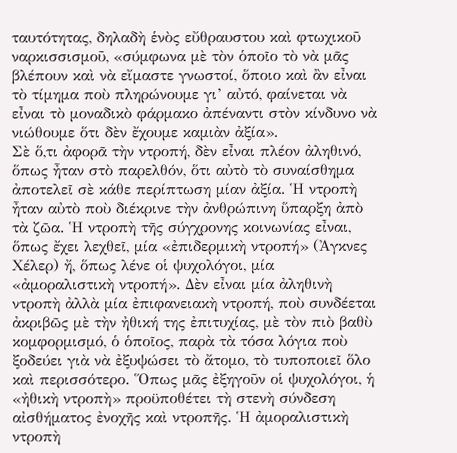ταυτότητας, δηλαδὴ ἑνὸς εὔθραυστου καὶ φτωχικοῦ ναρκισσισμοῦ, «σύμφωνα μὲ τὸν ὁποῖο τὸ νὰ μᾶς βλέπουν καὶ νὰ εἴμαστε γνωστοί, ὅποιο καὶ ἂν εἶναι τὸ τίμημα ποὺ πληρώνουμε γι’ αὐτό, φαίνεται νὰ εἶναι τὸ μοναδικὸ φάρμακο ἀπέναντι στὸν κίνδυνο νὰ νιώθουμε ὅτι δὲν ἔχουμε καμιὰν ἀξία».
Σὲ ὅ,τι ἀφορᾶ τὴν ντροπή, δὲν εἶναι πλέον ἀληθινό, ὅπως ἦταν στὸ παρελθόν, ὅτι αὐτὸ τὸ συναίσθημα ἀποτελεῖ σὲ κάθε περίπτωση μίαν ἀξία. Ἡ ντροπὴ ἦταν αὐτὸ ποὺ διέκρινε τὴν ἀνθρώπινη ὕπαρξη ἀπὸ τὰ ζῶα. Ἡ ντροπὴ τῆς σύγχρονης κοινωνίας εἶναι, ὅπως ἔχει λεχθεῖ, μία «ἐπιδερμικὴ ντροπή» (Ἀγκνες Χέλερ) ἤ, ὅπως λένε οἱ ψυχολόγοι, μία «ἀμοραλιστικὴ ντροπή». Δὲν εἶναι μία ἀληθινὴ ντροπὴ ἀλλὰ μία ἐπιφανειακὴ ντροπή, ποὺ συνδέεται ἀκριβῶς μὲ τὴν ἠθική της ἐπιτυχίας, μὲ τὸν πιὸ βαθὺ κομφορμισμό, ὁ ὁποῖος, παρὰ τὰ τόσα λόγια ποὺ ξοδεύει γιὰ νὰ ἐξυψώσει τὸ ἄτομο, τὸ τυποποιεῖ ὅλο καὶ περισσότερο. Ὅπως μᾶς ἐξηγοῦν οἱ ψυχολόγοι, ἡ «ἠθικὴ ντροπὴ» προϋποθέτει τὴ στενὴ σύνδεση αἰσθήματος ἐνοχῆς καὶ ντροπῆς. Ἡ ἀμοραλιστικὴ ντροπὴ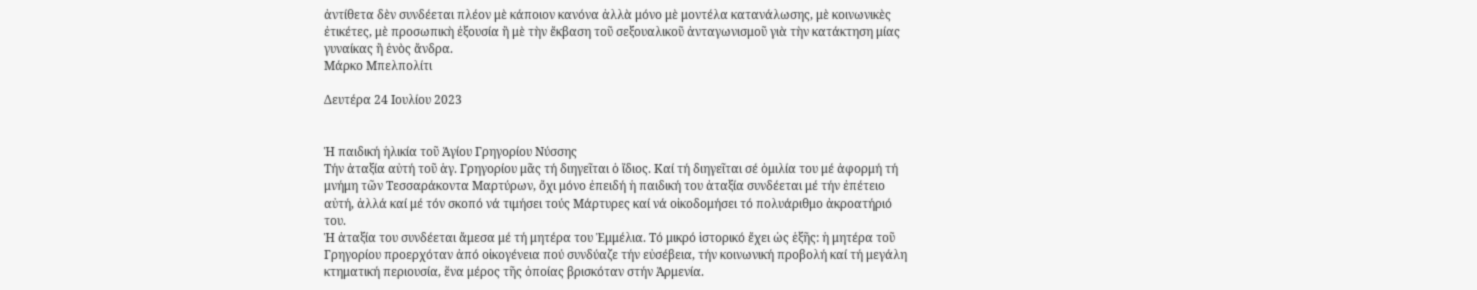ἀντίθετα δὲν συνδέεται πλέον μὲ κάποιον κανόνα ἀλλὰ μόνο μὲ μοντέλα κατανάλωσης, μὲ κοινωνικὲς ἐτικέτες, μὲ προσωπικὴ ἐξουσία ἢ μὲ τὴν ἔκβαση τοῦ σεξουαλικοῦ ἀνταγωνισμοῦ γιὰ τὴν κατάκτηση μίας γυναίκας ἢ ἑνὸς ἄνδρα.
Μάρκο Μπελπολίτι

Δευτέρα 24 Ιουλίου 2023


Ἡ παιδική ἡλικία τοῦ Ἁγίου Γρηγορίου Νύσσης
Τήν ἀταξία αὐτή τοῦ ἁγ. Γρηγορίου μᾶς τή διηγεῖται ὁ ἴδιος. Καί τή διηγεῖται σέ ὁμιλία του μέ ἀφορμή τή μνήμη τῶν Τεσσαράκοντα Μαρτύρων, ὄχι μόνο ἐπειδή ἡ παιδική του ἀταξία συνδέεται μέ τήν ἐπέτειο αὐτή, ἀλλά καί μέ τόν σκοπό νά τιμήσει τούς Μάρτυρες καί νά οἰκοδομήσει τό πολυάριθμο ἀκροατήριό του.
Ἡ ἀταξία του συνδέεται ἄμεσα μέ τή μητέρα του Ἐμμέλια. Τό μικρό ἱστορικό ἔχει ὡς ἑξῆς: ἡ μητέρα τοῦ Γρηγορίου προερχόταν ἀπό οἰκογένεια πού συνδύαζε τήν εὐσέβεια, τήν κοινωνική προβολή καί τή μεγάλη κτηματική περιουσία, ἕνα μέρος τῆς ὁποίας βρισκόταν στήν Ἀρμενία.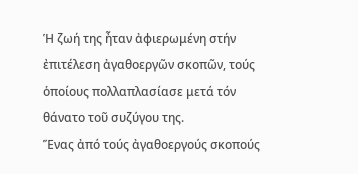Ἡ ζωή της ἦταν ἀφιερωμένη στήν ἐπιτέλεση ἀγαθοεργῶν σκοπῶν, τούς ὁποίους πολλαπλασίασε μετά τόν θάνατο τοῦ συζύγου της.
Ἕνας ἀπό τούς ἀγαθοεργούς σκοπούς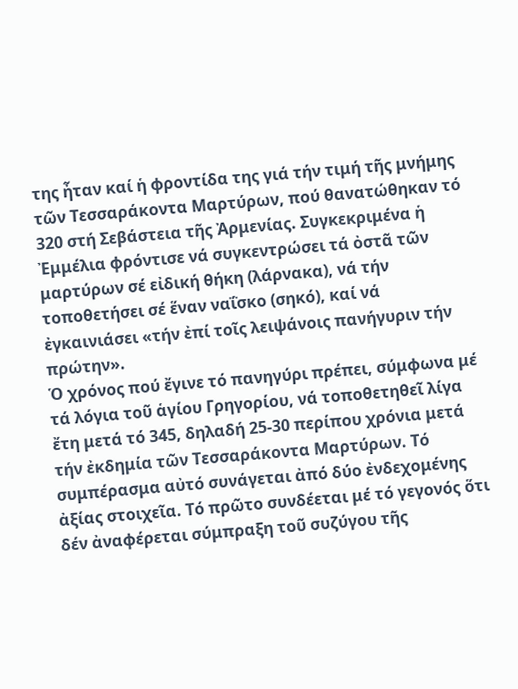της ἦταν καί ἡ φροντίδα της γιά τήν τιμή τῆς μνήμης τῶν Τεσσαράκοντα Μαρτύρων, πού θανατώθηκαν τό 320 στή Σεβάστεια τῆς Ἀρμενίας. Συγκεκριμένα ἡ Ἐμμέλια φρόντισε νά συγκεντρώσει τά ὀστᾶ τῶν μαρτύρων σέ εἰδική θήκη (λάρνακα), νά τήν τοποθετήσει σέ ἕναν ναΐσκο (σηκό), καί νά ἐγκαινιάσει «τήν ἐπί τοῖς λειψάνοις πανήγυριν τήν πρώτην».
Ὁ χρόνος πού ἔγινε τό πανηγύρι πρέπει, σύμφωνα μέ τά λόγια τοῦ ἁγίου Γρηγορίου, νά τοποθετηθεῖ λίγα ἔτη μετά τό 345, δηλαδή 25-30 περίπου χρόνια μετά τήν ἐκδημία τῶν Τεσσαράκοντα Μαρτύρων. Τό συμπέρασμα αὐτό συνάγεται ἀπό δύο ἐνδεχομένης ἀξίας στοιχεῖα. Τό πρῶτο συνδέεται μέ τό γεγονός ὅτι δέν ἀναφέρεται σύμπραξη τοῦ συζύγου τῆς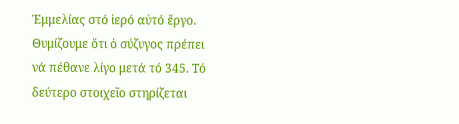Ἐμμελίας στό ἱερό αὐτό ἔργο. Θυμίζουμε ὅτι ὁ σύζυγος πρέπει νά πέθανε λίγο μετά τό 345. Τό δεύτερο στοιχεῖο στηρίζεται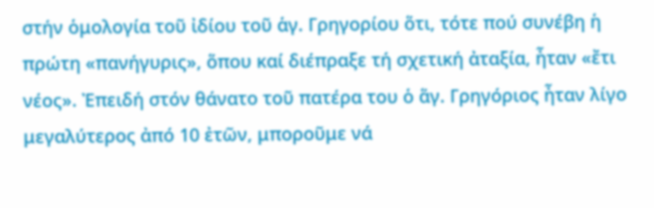στήν ὁμολογία τοῦ ἰδίου τοῦ ἁγ. Γρηγορίου ὅτι, τότε πού συνέβη ἡ πρώτη «πανήγυρις», ὅπου καί διέπραξε τή σχετική ἀταξία, ἦταν «ἔτι νέος». Ἐπειδή στόν θάνατο τοῦ πατέρα του ὁ ἅγ. Γρηγόριος ἦταν λίγο μεγαλύτερος ἀπό 10 ἐτῶν, μποροῦμε νά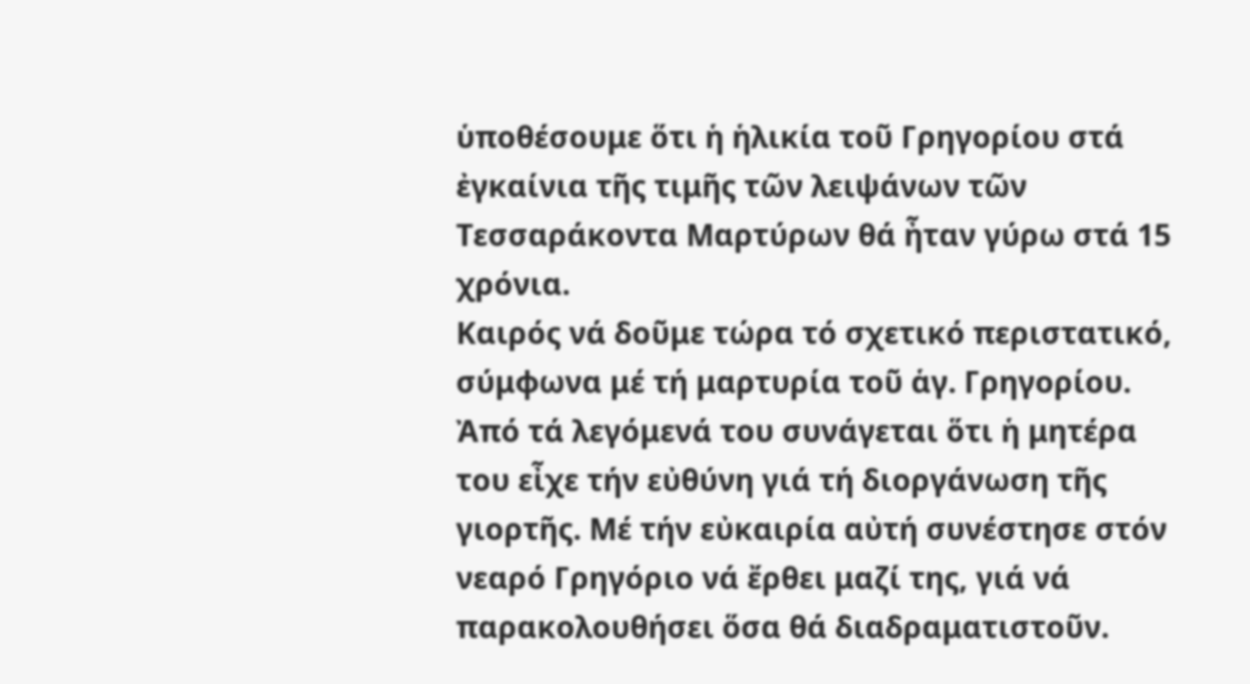ὑποθέσουμε ὅτι ἡ ἡλικία τοῦ Γρηγορίου στά ἐγκαίνια τῆς τιμῆς τῶν λειψάνων τῶν Τεσσαράκοντα Μαρτύρων θά ἦταν γύρω στά 15 χρόνια.
Καιρός νά δοῦμε τώρα τό σχετικό περιστατικό, σύμφωνα μέ τή μαρτυρία τοῦ ἁγ. Γρηγορίου. Ἀπό τά λεγόμενά του συνάγεται ὅτι ἡ μητέρα του εἶχε τήν εὐθύνη γιά τή διοργάνωση τῆς γιορτῆς. Μέ τήν εὐκαιρία αὐτή συνέστησε στόν νεαρό Γρηγόριο νά ἔρθει μαζί της, γιά νά παρακολουθήσει ὅσα θά διαδραματιστοῦν.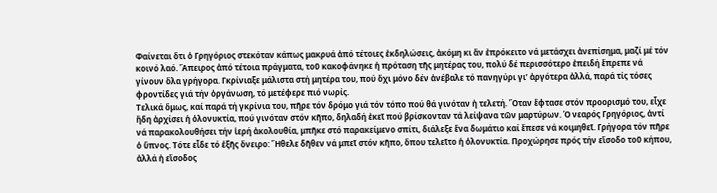Φαίνεται ὅτι ὁ Γρηγόριος στεκόταν κάπως μακρυά ἀπό τέτοιες ἐκδηλώσεις, ἀκόμη κι ἄν ἐπρόκειτο νά μετάσχει ἀνεπίσημα, μαζί μέ τόν κοινό λαό. Ἄπειρος ἀπό τέτοια πράγματα, τοῦ κακοφάνηκε ἡ πρόταση τῆς μητέρας του, πολύ δέ περισσότερο ἐπειδή ἔπρεπε νά γίνουν ὅλα γρήγορα. Γκρίνιαξε μάλιστα στή μητέρα του, πού ὄχι μόνο δέν ἀνέβαλε τό πανηγύρι γι’ ἀργότερα ἀλλά, παρά τίς τόσες φροντίδες γιά τήν ὀργάνωση, τό μετέφερε πιό νωρίς.
Τελικά ὅμως, καί παρά τή γκρίνια του, πῆρε τόν δρόμο γιά τόν τόπο πού θά γινόταν ἡ τελετή. Ὅταν ἔφτασε στόν προορισμό του, εἶχε ἤδη ἀρχίσει ἡ ὁλονυκτία, πού γινόταν στόν κῆπο, δηλαδή ἐκεῖ πού βρίσκονταν τά λείψανα τῶν μαρτύρων. Ὁ νεαρός Γρηγόριος, ἀντί νά παρακολουθήσει τήν ἱερή ἀκολουθία, μπῆκε στό παρακείμενο σπίτι, διάλεξε ἕνα δωμάτιο καί ἔπεσε νά κοιμηθεῖ. Γρήγορα τόν πῆρε ὁ ὕπνος. Τότε εἶδε τό ἑξῆς ὄνειρο: Ἤθελε δῆθεν νά μπεῖ στόν κῆπο, ὅπου τελεῖτο ἡ ὁλονυκτία. Προχώρησε πρός τήν εἴσοδο τοῦ κήπου, ἀλλά ἡ εἴσοδος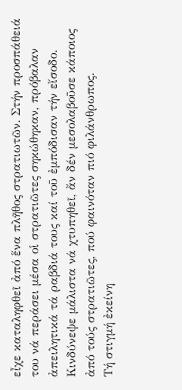εἶχε καταληφθεῖ ἀπό ἕνα πλῆθος στρατιωτῶν. Στήν προσπάθειά του νά περάσει μέσα οἱ στρατιῶτες σηκώθηκαν, πρόβαλαν ἀπειλητικά τά ραβδιά τους καί τοῦ ἐμπόδισαν τήν εἴσοδο. Κινδύνεψε μάλιστα νά χτυπηθεῖ, ἄν δέν μεσολαβοῦσε κάποιος ἀπό τούς στρατιῶτες, πού φαινόταν πιό φιλάνθρωπος.
Τή στιγμή ἐκείνη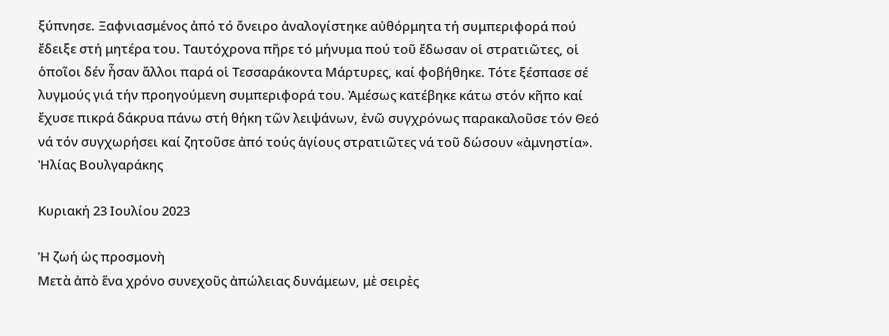ξύπνησε. Ξαφνιασμένος ἀπό τό ὄνειρο ἀναλογίστηκε αὐθόρμητα τή συμπεριφορά πού ἔδειξε στή μητέρα του. Ταυτόχρονα πῆρε τό μήνυμα πού τοῦ ἔδωσαν οἱ στρατιῶτες, οἱ ὁποῖοι δέν ἦσαν ἄλλοι παρά οἱ Τεσσαράκοντα Μάρτυρες, καί φοβήθηκε. Τότε ξέσπασε σέ λυγμούς γιά τήν προηγούμενη συμπεριφορά του. Ἀμέσως κατέβηκε κάτω στόν κῆπο καί ἔχυσε πικρά δάκρυα πάνω στή θήκη τῶν λειψάνων, ἐνῶ συγχρόνως παρακαλοῦσε τόν Θεό νά τόν συγχωρήσει καί ζητοῦσε ἀπό τούς ἁγίους στρατιῶτες νά τοῦ δώσουν «ἀμνηστία».
Ἠλίας Βουλγαράκης

Κυριακή 23 Ιουλίου 2023

Ἡ ζωή ὡς προσμονὴ
Μετὰ ἀπὸ ἕνα χρόνο συνεχοῦς ἀπώλειας δυνάμεων, μὲ σειρὲς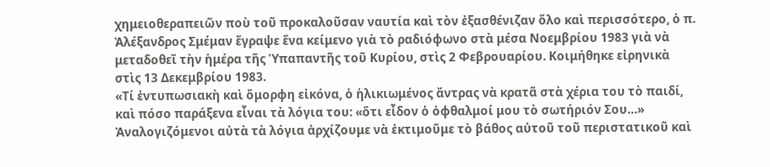χημειοθεραπειῶν ποὺ τοῦ προκαλοῦσαν ναυτία καὶ τὸν ἐξασθένιζαν ὅλο καὶ περισσότερο, ὁ π. Ἀλέξανδρος Σμέμαν ἔγραψε ἕνα κείμενο γιὰ τὸ ραδιόφωνο στὰ μέσα Νοεμβρίου 1983 γιὰ νὰ μεταδοθεῖ τὴν ἡμέρα τῆς Ὑπαπαντῆς τοῦ Κυρίου, στὶς 2 Φεβρουαρίου. Κοιμήθηκε εἰρηνικὰ στὶς 13 Δεκεμβρίου 1983.
«Τί ἐντυπωσιακὴ καὶ ὄμορφη εἰκόνα, ὁ ἡλικιωμένος ἄντρας νὰ κρατᾶ στὰ χέρια του τὸ παιδί, καὶ πόσο παράξενα εἶναι τὰ λόγια του: «ὅτι εἶδον ὁ ὀφθαλμοί μου τὸ σωτήριόν Σου…» Ἀναλογιζόμενοι αὐτὰ τὰ λόγια ἀρχίζουμε νὰ ἐκτιμοῦμε τὸ βάθος αὐτοῦ τοῦ περιστατικοῦ καὶ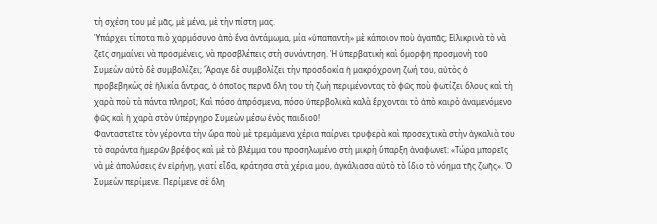τὴ σχέση του μέ μᾶς, μὲ μένα, μὲ τὴν πίστη μας.
Ὑπάρχει τίποτα πιὸ χαρμόσυνο ἀπὸ ἕνα ἀντάμωμα, μία «ὑπαπαντὴ» μὲ κάποιον ποὺ ἀγαπᾶς; Εἰλικρινὰ τὸ νὰ ζεῖς σημαίνει νὰ προσμένεις, νὰ προσβλέπεις στὴ συνάντηση. Ἡ ὑπερβατικὴ καὶ ὄμορφη προσμονὴ τοῦ Συμεὼν αὐτὸ δὲ συμβολίζει; Ἄραγε δὲ συμβολίζει τὴν προσδοκία ἡ μακρόχρονη ζωή του, αὐτὸς ὁ προβεβηκὼς σὲ ἡλικία ἄντρας, ὁ ὁποῖος περνᾶ ὅλη του τὴ ζωὴ περιμένοντας τὸ φῶς ποὺ φωτίζει ὅλους καὶ τὴ χαρὰ ποὺ τὰ πάντα πληροῖ; Καὶ πόσο ἀπρόσμενα, πόσο ὑπερβολικὰ καλὰ ἔρχονται τὸ ἀπὸ καιρὸ ἀναμενόμενο φῶς καὶ ἡ χαρὰ στὸν ὑπέργηρο Συμεὼν μέσω ἑνὸς παιδιοῦ!
Φανταστεῖτε τὸν γέροντα τὴν ὥρα ποὺ μὲ τρεμάμενα χέρια παίρνει τρυφερὰ καὶ προσεχτικὰ στὴν ἀγκαλιὰ του τὸ σαράντα ἡμερῶν βρέφος καὶ μὲ τὸ βλέμμα του προσηλωμένο στὴ μικρὴ ὕπαρξη ἀναφωνεῖ: «Τώρα μπορεῖς νὰ μὲ ἀπολύσεις ἐν εἰρήνῃ, γιατί εἶδα, κράτησα στὰ χέρια μου, ἀγκάλιασα αὐτὸ τὸ ἴδιο τὸ νόημα τῆς ζωῆς». Ὁ Συμεὼν περίμενε. Περίμενε σὲ ὅλη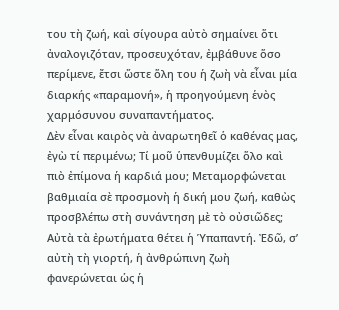του τὴ ζωή, καὶ σίγουρα αὐτὸ σημαίνει ὅτι ἀναλογιζόταν, προσευχόταν, ἐμβάθυνε ὅσο περίμενε, ἔτσι ὥστε ὅλη του ἡ ζωὴ νὰ εἶναι μία διαρκής «παραμονή», ἡ προηγούμενη ἑνὸς χαρμόσυνου συναπαντήματος.
Δὲν εἶναι καιρὸς νὰ ἀναρωτηθεῖ ὁ καθένας μας, ἐγὼ τί περιμένω; Τί μοῦ ὑπενθυμίζει ὅλο καὶ πιὸ ἐπίμονα ἡ καρδιά μου; Μεταμορφώνεται βαθμιαία σὲ προσμονὴ ἡ δική μου ζωή, καθὼς προσβλέπω στὴ συνάντηση μὲ τὸ οὐσιῶδες; Αὐτὰ τὰ ἐρωτήματα θέτει ἡ Ὑπαπαντή. Ἐδῶ, σ’ αὐτὴ τὴ γιορτή, ἡ ἀνθρώπινη ζωὴ φανερώνεται ὡς ἡ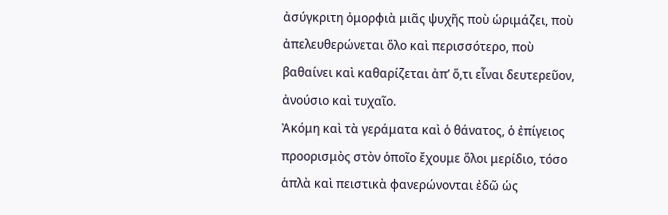ἀσύγκριτη ὀμορφιὰ μιᾶς ψυχῆς ποὺ ὡριμάζει, ποὺ ἀπελευθερώνεται ὅλο καὶ περισσότερο, ποὺ βαθαίνει καὶ καθαρίζεται ἀπ’ ὅ,τι εἶναι δευτερεῦον, ἀνούσιο καὶ τυχαῖο.
Ἀκόμη καὶ τὰ γεράματα καὶ ὁ θάνατος, ὁ ἐπίγειος προορισμὸς στὸν ὁποῖο ἔχουμε ὅλοι μερίδιο, τόσο ἁπλὰ καὶ πειστικὰ φανερώνονται ἐδῶ ὡς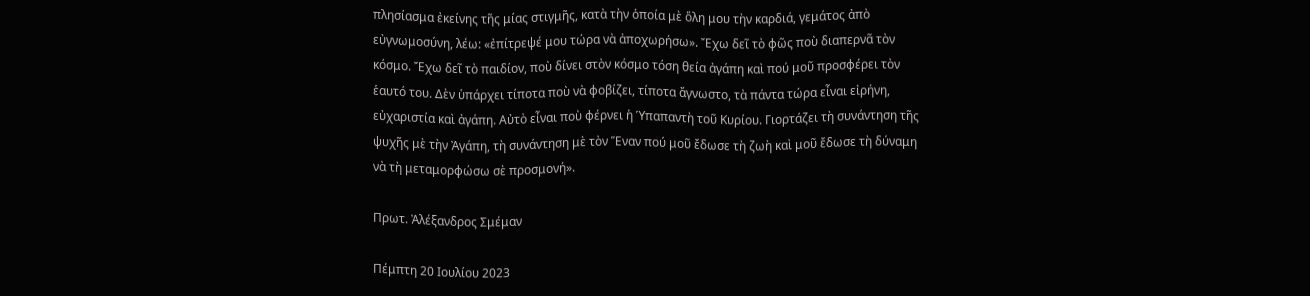πλησίασμα ἐκείνης τῆς μίας στιγμῆς, κατὰ τὴν ὁποία μὲ ὅλη μου τὴν καρδιά, γεμάτος ἀπὸ εὐγνωμοσύνη, λέω: «ἐπίτρεψέ μου τώρα νὰ ἀποχωρήσω». Ἔχω δεῖ τὸ φῶς ποὺ διαπερνᾶ τὸν κόσμο. Ἔχω δεῖ τὸ παιδίον, ποὺ δίνει στὸν κόσμο τόση θεία ἀγάπη καὶ πού μοῦ προσφέρει τὸν ἑαυτό του. Δὲν ὑπάρχει τίποτα ποὺ νὰ φοβίζει, τίποτα ἄγνωστο, τὰ πάντα τώρα εἶναι εἰρήνη, εὐχαριστία καὶ ἀγάπη. Αὐτὸ εἶναι ποὺ φέρνει ἡ Ὑπαπαντὴ τοῦ Κυρίου. Γιορτάζει τὴ συνάντηση τῆς ψυχῆς μὲ τὴν Ἀγάπη, τὴ συνάντηση μὲ τὸν Ἕναν πού μοῦ ἔδωσε τὴ ζωὴ καὶ μοῦ ἔδωσε τὴ δύναμη νὰ τὴ μεταμορφώσω σὲ προσμονή».

Πρωτ. Ἀλέξανδρος Σμέμαν

Πέμπτη 20 Ιουλίου 2023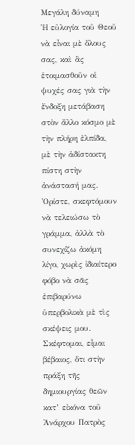Μεγάλη δύναμη
Ἡ εὐλογία τοῦ Θεοῦ νὰ εἶναι μὲ ὅλους σας, καὶ ἂς ἑτοιμασθοῦν οἱ ψυχές σας γιὰ τὴν ἔνδοξη μετάβαση στὸν ἄλλο κόσμο μὲ τὴν πλήρη ἐλπίδα, μὲ τὴν ἀδίστακτη πίστη στὴν ἀνάστασή μας. Ὁρίστε, σκεφτόμουν νὰ τελειώσω τὸ γράμμα, ἀλλὰ τὸ συνεχίζω ἀκόμη λίγο, χωρὶς ἰδιαίτερο φόβο νὰ σᾶς ἐπιβαρύνω ὑπερβολικὰ μὲ τὶς σκέψεις μου.
Σκέφτομαι, εἶμαι βέβαιος, ὅτι στὴν πράξη τῆς δημιουργίας θεῶν κατ’ εἰκόνα τοῦ Ἀνάρχου Πατρὸς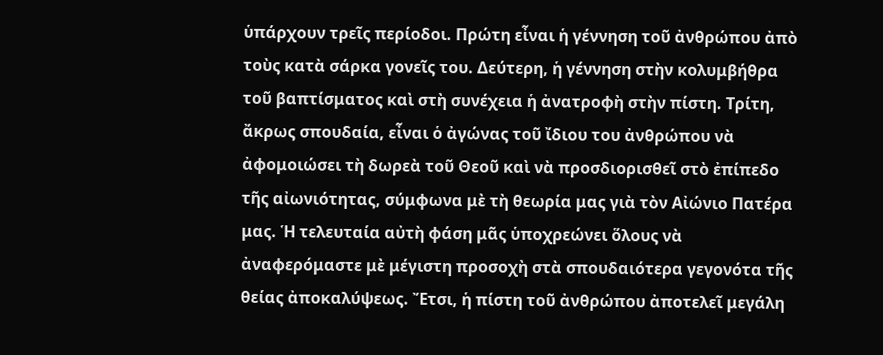ὑπάρχουν τρεῖς περίοδοι. Πρώτη εἶναι ἡ γέννηση τοῦ ἀνθρώπου ἀπὸ τοὺς κατὰ σάρκα γονεῖς του. Δεύτερη, ἡ γέννηση στὴν κολυμβήθρα τοῦ βαπτίσματος καὶ στὴ συνέχεια ἡ ἀνατροφὴ στὴν πίστη. Τρίτη, ἄκρως σπουδαία, εἶναι ὁ ἀγώνας τοῦ ἴδιου του ἀνθρώπου νὰ ἀφομοιώσει τὴ δωρεὰ τοῦ Θεοῦ καὶ νὰ προσδιορισθεῖ στὸ ἐπίπεδο τῆς αἰωνιότητας, σύμφωνα μὲ τὴ θεωρία μας γιὰ τὸν Αἰώνιο Πατέρα μας. Ἡ τελευταία αὐτὴ φάση μᾶς ὑποχρεώνει ὅλους νὰ ἀναφερόμαστε μὲ μέγιστη προσοχὴ στὰ σπουδαιότερα γεγονότα τῆς θείας ἀποκαλύψεως. Ἔτσι, ἡ πίστη τοῦ ἀνθρώπου ἀποτελεῖ μεγάλη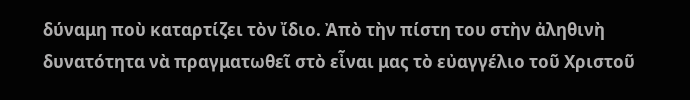δύναμη ποὺ καταρτίζει τὸν ἴδιο. Ἀπὸ τὴν πίστη του στὴν ἀληθινὴ δυνατότητα νὰ πραγματωθεῖ στὸ εἶναι μας τὸ εὐαγγέλιο τοῦ Χριστοῦ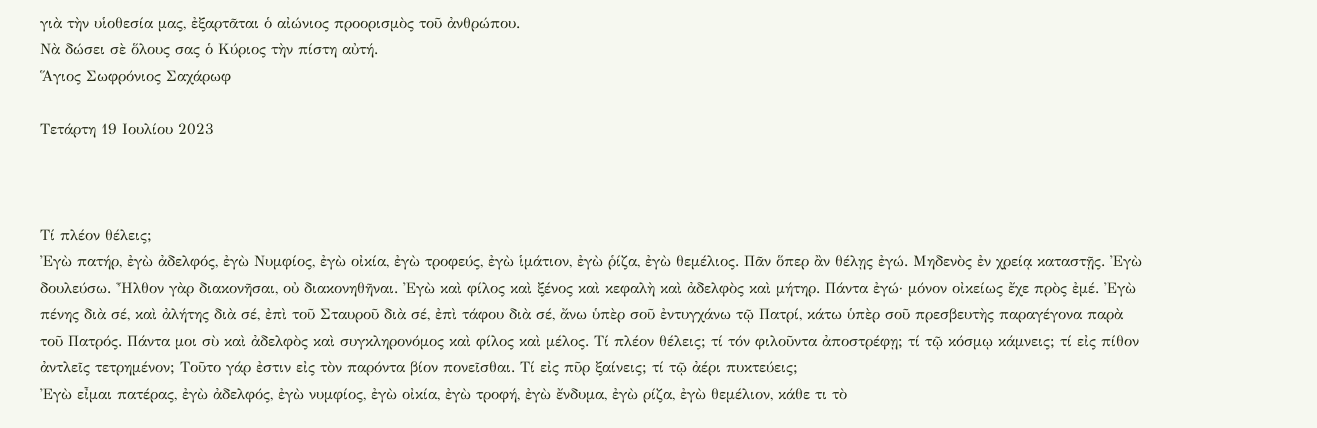γιὰ τὴν υἱοθεσία μας, ἐξαρτᾶται ὁ αἰώνιος προορισμὸς τοῦ ἀνθρώπου.
Νὰ δώσει σὲ ὅλους σας ὁ Κύριος τὴν πίστη αὐτή.
Ἅγιος Σωφρόνιος Σαχάρωφ

Τετάρτη 19 Ιουλίου 2023



Τί πλέον θέλεις;
Ἐγὼ πατήρ, ἐγὼ ἀδελφός, ἐγὼ Νυμφίος, ἐγὼ οἰκία, ἐγὼ τροφεύς, ἐγὼ ἱμάτιον, ἐγὼ ῥίζα, ἐγὼ θεμέλιος. Πᾶν ὅπερ ἂν θέλῃς ἐγώ. Μηδενὸς ἐν χρείᾳ καταστῇς. Ἐγὼ δουλεύσω. Ἦλθον γὰρ διακονῆσαι, οὐ διακονηθῆναι. Ἐγὼ καὶ φίλος καὶ ξένος καὶ κεφαλὴ καὶ ἀδελφὸς καὶ μήτηρ. Πάντα ἐγώ· μόνον οἰκείως ἔχε πρὸς ἐμέ. Ἐγὼ πένης διὰ σέ, καὶ ἀλήτης διὰ σέ, ἐπὶ τοῦ Σταυροῦ διὰ σέ, ἐπὶ τάφου διὰ σέ, ἄνω ὑπὲρ σοῦ ἐντυγχάνω τῷ Πατρί, κάτω ὑπὲρ σοῦ πρεσβευτὴς παραγέγονα παρὰ τοῦ Πατρός. Πάντα μοι σὺ καὶ ἀδελφὸς καὶ συγκληρονόμος καὶ φίλος καὶ μέλος. Τί πλέον θέλεις; τί τόν φιλοῦντα ἀποστρέφῃ; τί τῷ κόσμῳ κάμνεις; τί εἰς πίθον ἀντλεῖς τετρημένον; Τοῦτο γάρ ἐστιν εἰς τὸν παρόντα βίον πονεῖσθαι. Τί εἰς πῦρ ξαίνεις; τί τῷ ἀέρι πυκτεύεις;
Ἐγὼ εἶμαι πατέρας, ἐγὼ ἀδελφός, ἐγὼ νυμφίος, ἐγὼ οἰκία, ἐγὼ τροφή, ἐγὼ ἔνδυμα, ἐγὼ ρίζα, ἐγὼ θεμέλιον, κάθε τι τὸ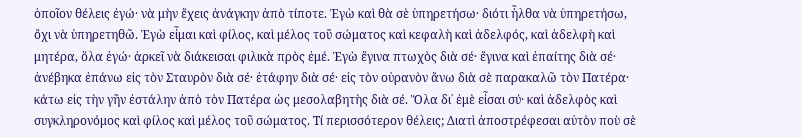ὁποῖον θέλεις ἐγώ· νὰ μὴν ἔχεις ἀνάγκην ἀπὸ τίποτε. Ἐγὼ καὶ θὰ σὲ ὑπηρετήσω· διότι ἦλθα νὰ ὑπηρετήσω, ὄχι νὰ ὑπηρετηθῶ. Ἐγὼ εἶμαι καὶ φίλος, καὶ μέλος τοῦ σώματος καὶ κεφαλὴ καὶ ἀδελφός, καὶ ἀδελφὴ καὶ μητέρα, ὅλα ἐγώ· ἀρκεῖ νὰ διάκεισαι φιλικὰ πρὸς ἐμέ. Ἐγὼ ἔγινα πτωχὸς διὰ σέ· ἔγινα καὶ ἐπαίτης διὰ σέ· ἀνέβηκα ἐπάνω εἰς τὸν Σταυρὸν διὰ σέ· ἐτάφην διὰ σέ· εἰς τὸν οὐρανὸν ἄνω διὰ σὲ παρακαλῶ τὸν Πατέρα· κάτω εἰς τὴν γῆν ἐστάλην ἀπὸ τὸν Πατέρα ὡς μεσολαβητὴς διὰ σέ. Ὅλα δι᾿ ἐμὲ εἶσαι σύ· καὶ ἀδελφὸς καὶ συγκληρονόμος καὶ φίλος καὶ μέλος τοῦ σώματος. Τί περισσότερον θέλεις; Διατὶ ἀποστρέφεσαι αὐτὸν ποὺ σὲ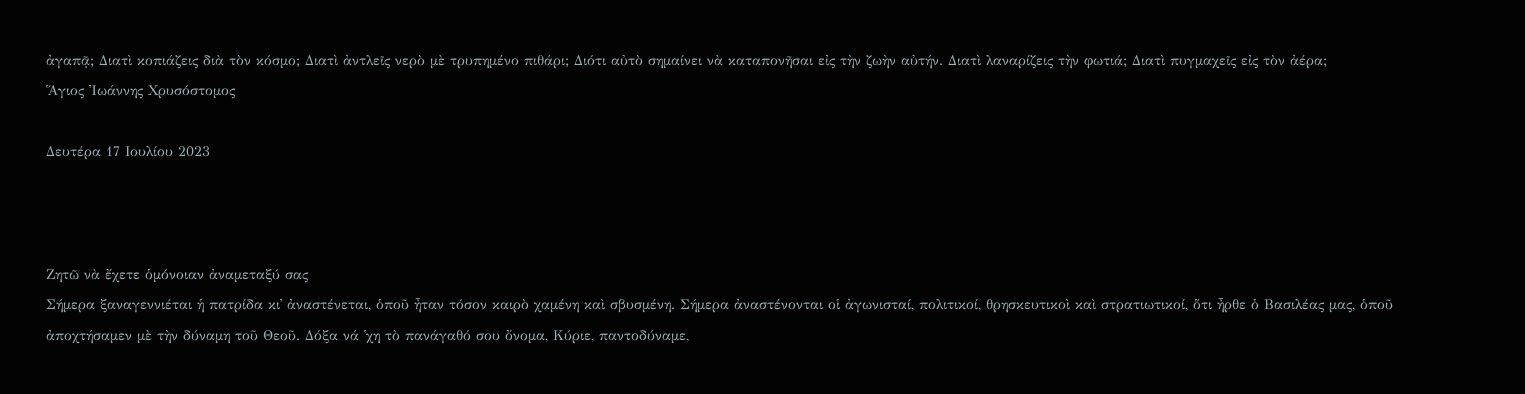ἀγαπᾷ; Διατὶ κοπιάζεις διὰ τὸν κόσμο; Διατὶ ἀντλεῖς νερὸ μὲ τρυπημένο πιθάρι; Διότι αὐτὸ σημαίνει νὰ καταπονῆσαι εἰς τὴν ζωὴν αὐτήν. Διατὶ λαναρίζεις τὴν φωτιά; Διατὶ πυγμαχεῖς εἰς τὸν ἀέρα;
Ἅγιος Ἰωάννης Χρυσόστομος

Δευτέρα 17 Ιουλίου 2023



Ζητῶ νὰ ἔχετε ὁμόνοιαν ἀναμεταξύ σας
Σήμερα ξαναγεννιέται ἡ πατρίδα κι᾿ ἀναστένεται, ὁποῦ ἦταν τόσον καιρὸ χαμένη καὶ σβυσμένη. Σήμερα ἀναστένονται οἱ ἀγωνισταί, πολιτικοί, θρησκευτικοὶ καὶ στρατιωτικοί, ὅτι ἦρθε ὁ Βασιλέας μας, ὁποῦ ἀποχτήσαμεν μὲ τὴν δύναμη τοῦ Θεοῦ. Δόξα νά ῾χη τὸ πανάγαθό σου ὄνομα, Κύριε, παντοδύναμε,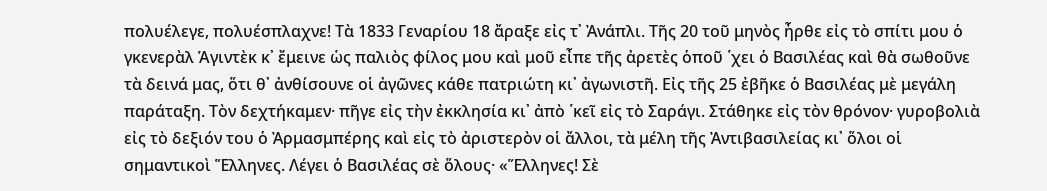πολυέλεγε, πολυέσπλαχνε! Τὰ 1833 Γεναρίου 18 ἄραξε εἰς τ᾿ Ἀνάπλι. Τῆς 20 τοῦ μηνὸς ἦρθε εἰς τὸ σπίτι μου ὁ γκενερὰλ Ἁγιντὲκ κ᾿ ἔμεινε ὡς παλιὸς φίλος μου καὶ μοῦ εἶπε τῆς ἀρετὲς ὁποῦ ῾χει ὁ Βασιλέας καὶ θὰ σωθοῦνε τὰ δεινά μας, ὅτι θ᾿ ἀνθίσουνε οἱ ἀγῶνες κάθε πατριώτη κι᾿ ἀγωνιστῆ. Εἰς τῆς 25 ἐβῆκε ὁ Βασιλέας μὲ μεγάλη παράταξη. Τὸν δεχτήκαμεν· πῆγε εἰς τὴν ἐκκλησία κι᾿ ἀπὸ ῾κεῖ εἰς τὸ Σαράγι. Στάθηκε εἰς τὸν θρόνον· γυροβολιὰ εἰς τὸ δεξιόν του ὁ Ἀρμασμπέρης καὶ εἰς τὸ ἀριστερὸν οἱ ἄλλοι, τὰ μέλη τῆς Ἀντιβασιλείας κι᾿ ὅλοι οἱ σημαντικοὶ Ἕλληνες. Λέγει ὁ Βασιλέας σὲ ὅλους· «Ἕλληνες! Σὲ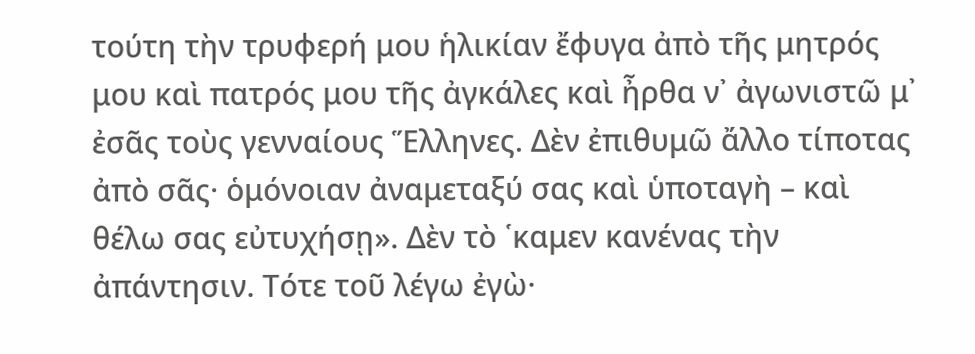τούτη τὴν τρυφερή μου ἡλικίαν ἔφυγα ἀπὸ τῆς μητρός μου καὶ πατρός μου τῆς ἀγκάλες καὶ ἦρθα ν᾿ ἀγωνιστῶ μ᾿ ἐσᾶς τοὺς γενναίους Ἕλληνες. Δὲν ἐπιθυμῶ ἄλλο τίποτας ἀπὸ σᾶς· ὁμόνοιαν ἀναμεταξύ σας καὶ ὑποταγὴ – καὶ θέλω σας εὐτυχήσῃ». Δὲν τὸ ῾καμεν κανένας τὴν ἀπάντησιν. Τότε τοῦ λέγω ἐγὼ·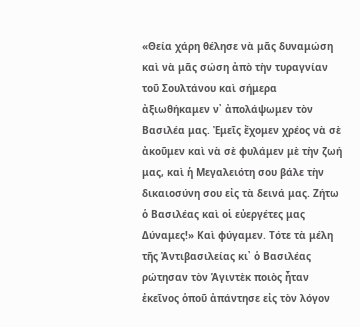«Θεία χάρη θέλησε νὰ μᾶς δυναμώση καὶ νὰ μᾶς σώση ἀπὸ τὴν τυραγνίαν τοῦ Σουλτάνου καὶ σήμερα ἀξιωθήκαμεν ν᾿ ἀπολάψωμεν τὸν Βασιλέα μας. Ἐμεῖς ἔχομεν χρέος νὰ σὲ ἀκοῦμεν καὶ νὰ σὲ φυλάμεν μὲ τὴν ζωή μας, καὶ ἡ Μεγαλειότη σου βάλε τὴν δικαιοσύνη σου εἰς τὰ δεινά μας. Ζήτω ὁ Βασιλέας καὶ οἱ εὐεργέτες μας Δύναμες!» Καὶ φύγαμεν. Τότε τὰ μέλη τῆς Ἀντιβασιλείας κι᾿ ὁ Βασιλέας ρώτησαν τὸν Ἁγιντὲκ ποιὸς ἦταν ἐκεῖνος ὁποῦ ἀπάντησε εἰς τὸν λόγον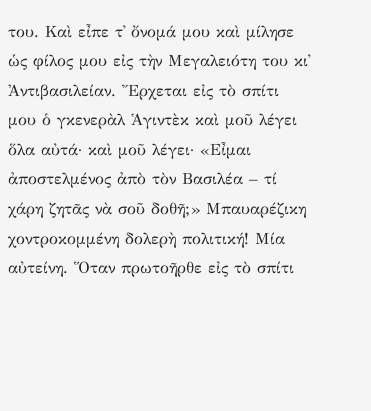του. Καὶ εἶπε τ᾿ ὄνομά μου καὶ μίλησε ὡς φίλος μου εἰς τὴν Μεγαλειότη του κι᾿ Ἀντιβασιλείαν. Ἔρχεται εἰς τὸ σπίτι μου ὁ γκενερὰλ Ἁγιντὲκ καὶ μοῦ λέγει ὅλα αὐτά· καὶ μοῦ λέγει· «Εἶμαι ἀποστελμένος ἀπὸ τὸν Βασιλέα – τί χάρη ζητᾶς νὰ σοῦ δοθῆ;» Μπαυαρέζικη χοντροκομμένη δολερὴ πολιτική! Μία αὐτείνη. Ὅταν πρωτοῆρθε εἰς τὸ σπίτι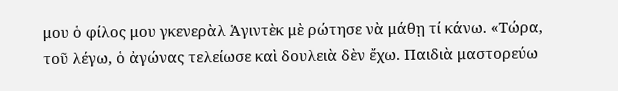μου ὁ φίλος μου γκενερὰλ Ἁγιντὲκ μὲ ρώτησε νὰ μάθῃ τί κάνω. «Τώρα, τοῦ λέγω, ὁ ἀγώνας τελείωσε καὶ δουλειὰ δὲν ἔχω. Παιδιὰ μαστορεύω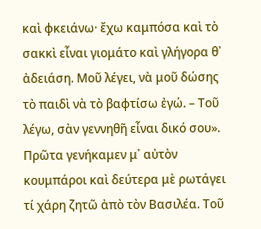καὶ φκειάνω· ἔχω καμπόσα καὶ τὸ σακκὶ εἶναι γιομάτο καὶ γλήγορα θ᾿ ἀδειάση. Μοῦ λέγει, νὰ μοῦ δώσης τὸ παιδὶ νὰ τὸ βαφτίσω ἐγώ. – Τοῦ λέγω, σὰν γεννηθῆ εἶναι δικό σου». Πρῶτα γενήκαμεν μ᾿ αὐτὸν κουμπάροι καὶ δεύτερα μὲ ρωτάγει τί χάρη ζητῶ ἀπὸ τὸν Βασιλέα. Τοῦ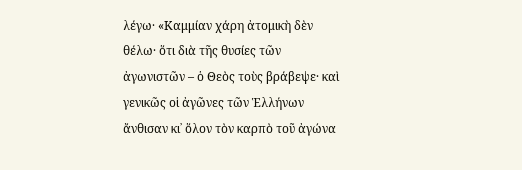λέγω· «Καμμίαν χάρη ἀτομικὴ δὲν θέλω· ὅτι διὰ τῆς θυσίες τῶν ἀγωνιστῶν – ὁ Θεὸς τοὺς βράβεψε· καὶ γενικῶς οἱ ἀγῶνες τῶν Ἑλλήνων ἄνθισαν κι᾿ ὅλον τὸν καρπὸ τοῦ ἀγώνα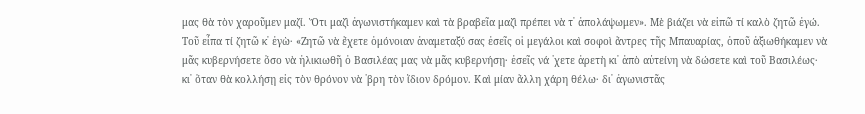μας θὰ τὸν χαροῦμεν μαζί. Ὅτι μαζὶ ἀγωνιστήκαμεν καὶ τὰ βραβεῖα μαζὶ πρέπει νὰ τ᾿ ἀπολάψωμεν». Μὲ βιάζει νὰ εἰπῶ τί καλὸ ζητῶ ἐγώ. Τοῦ εἶπα τί ζητῶ κ᾿ ἐγὼ· «Ζητῶ νὰ ἔχετε ὁμόνοιαν ἀναμεταξύ σας ἐσεῖς οἱ μεγάλοι καὶ σοφοὶ ἄντρες τῆς Μπαυαρίας, ὁποῦ ἀξιωθήκαμεν νὰ μᾶς κυβερνήσετε ὅσο νὰ ἠλικιωθῆ ὁ Βασιλέας μας νὰ μᾶς κυβερνήσῃ· ἐσεῖς νά ῾χετε ἀρετὴ κι᾿ ἀπὸ αὐτείνη νὰ δώσετε καὶ τοῦ Βασιλέως· κι᾿ ὅταν θὰ κολλήσῃ εἰς τὸν θρόνον νὰ ῾βρη τὸν ἴδιον δρόμον. Καὶ μίαν ἄλλη χάρη θέλω· δι᾿ ἀγωνιστᾶς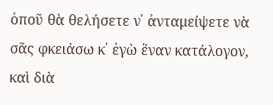ὁποῦ θὰ θελήσετε ν᾿ ἀνταμείψετε νὰ σᾶς φκειάσω κ᾿ ἐγὼ ἕναν κατάλογον, καὶ διὰ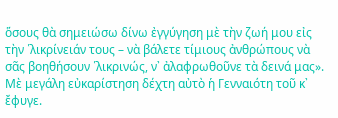ὅσους θὰ σημειώσω δίνω ἐγγύγηση μὲ τὴν ζωή μου εἰς τὴν ῾λικρίνειάν τους – νὰ βάλετε τίμιους ἀνθρώπους νὰ σᾶς βοηθήσουν ῾λικρινώς, ν᾿ ἀλαφρωθοῦνε τὰ δεινά μας». Μὲ μεγάλη εὐκαρίστηση δέχτη αὐτὸ ἡ Γενναιότη τοῦ κ᾿ ἔφυγε.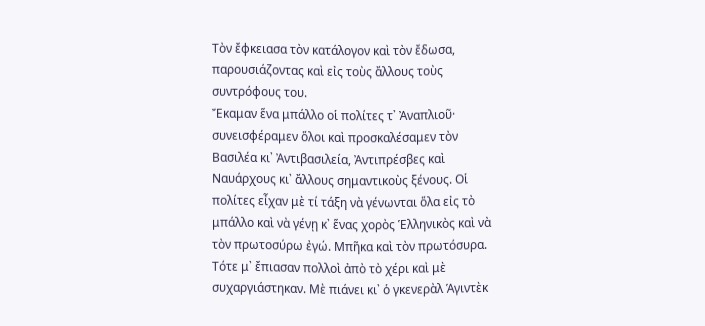Τὸν ἔφκειασα τὸν κατάλογον καὶ τὸν ἔδωσα, παρουσιάζοντας καὶ εἰς τοὺς ἄλλους τοὺς συντρόφους του.
Ἔκαμαν ἕνα μπάλλο οἱ πολίτες τ᾿ Ἀναπλιοῦ· συνεισφέραμεν ὅλοι καὶ προσκαλέσαμεν τὸν Βασιλέα κι᾿ Ἀντιβασιλεία, Ἀντιπρέσβες καὶ Ναυάρχους κι᾿ ἄλλους σημαντικοὺς ξένους. Οἱ πολίτες εἶχαν μὲ τί τάξη νὰ γένωνται ὅλα εἰς τὸ μπάλλο καὶ νὰ γένῃ κ᾿ ἕνας χορὸς Ἑλληνικὸς καὶ νὰ τὸν πρωτοσύρω ἐγώ. Μπῆκα καὶ τὸν πρωτόσυρα. Τότε μ᾿ ἔπιασαν πολλοὶ ἀπὸ τὸ χέρι καὶ μὲ συχαργιάστηκαν. Μὲ πιάνει κι᾿ ὁ γκενερὰλ Ἁγιντὲκ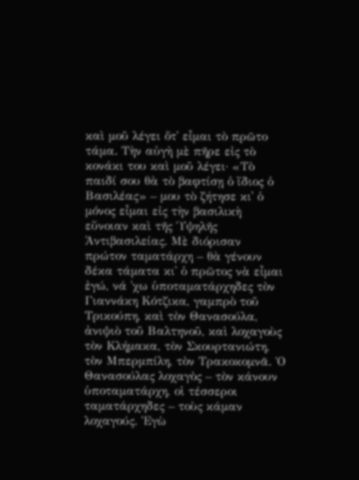καὶ μοῦ λέγει ὅτ᾿ εἶμαι τὸ πρῶτο τάμα. Τὴν αὐγὴ μὲ πῆρε εἰς τὸ κονάκι του καὶ μοῦ λέγει· «Τὸ παιδί σου θὰ τὸ βαφτίσῃ ὁ ἴδιος ὁ Βασιλέας» – μου τὸ ζήτησε κι᾿ ὁ μόνος εἶμαι εἰς τὴν βασιλικὴ εὔνοιαν καὶ τῆς Ὑψηλῆς Ἀντιβασιλείας. Μὲ διόρισαν πρώτον ταματάρχη – θὰ γένουν δέκα τάματα κι᾿ ὁ πρῶτος νὰ εἶμαι ἐγώ, νά ῾χω ὑποταματάρχηδες τὸν Γιαννάκη Κότζικα, γαμπρὸ τοῦ Τρικούπη, καὶ τὸν Θανασούλα, ἀνιψιὸ τοῦ Βαλτηνοῦ, καὶ λοχαγοὺς τὸν Κλήμακα, τὸν Σκουρτανιώτη, τὸν Μπερμπίλη, τὸν Τρακοκομνᾶ. Ὁ Θανασούλας λοχαγὸς – τὸν κάνουν ὑποταματάρχη, οἱ τέσσεροι ταματάρχηδες – τοὺς κάμαν λοχαγούς. Ἐγὼ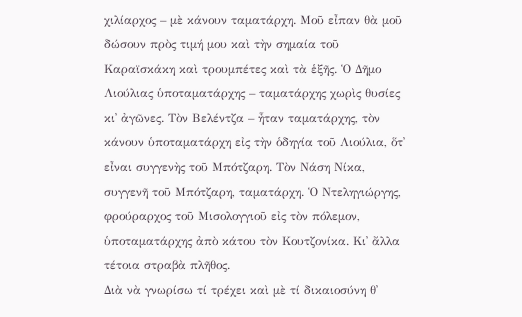χιλίαρχος – μὲ κάνουν ταματάρχη. Μοῦ εἶπαν θὰ μοῦ δώσουν πρὸς τιμή μου καὶ τὴν σημαία τοῦ Καραϊσκάκη καὶ τρουμπέτες καὶ τὰ ἑξῆς. Ὁ Δῆμο Λιούλιας ὑποταματάρχης – ταματάρχης χωρὶς θυσίες κι᾿ ἀγῶνες. Τὸν Βελέντζα – ἦταν ταματάρχης, τὸν κάνουν ὑποταματάρχη εἰς τὴν ὁδηγία τοῦ Λιούλια, ὅτ᾿ εἶναι συγγενὴς τοῦ Μπότζαρη. Τὸν Νάση Νίκα, συγγενῆ τοῦ Μπότζαρη, ταματάρχη. Ὁ Ντεληγιώργης, φρούραρχος τοῦ Μισολογγιοῦ εἰς τὸν πόλεμον, ὑποταματάρχης ἀπὸ κάτου τὸν Κουτζονίκα. Κι᾿ ἄλλα τέτοια στραβὰ πλῆθος.
Διὰ νὰ γνωρίσω τί τρέχει καὶ μὲ τί δικαιοσύνη θ᾿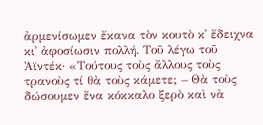ἀρμενίσωμεν ἔκανα τὸν κουτὸ κ᾿ ἔδειχνα κι᾿ ἀφοσίωσιν πολλή. Τοῦ λέγω τοῦ Ἀϊντέκ· «Τούτους τοὺς ἄλλους τοὺς τρανοὺς τί θὰ τοὺς κάμετε; – Θὰ τοὺς δώσουμεν ἕνα κόκκαλο ξερὸ καὶ νὰ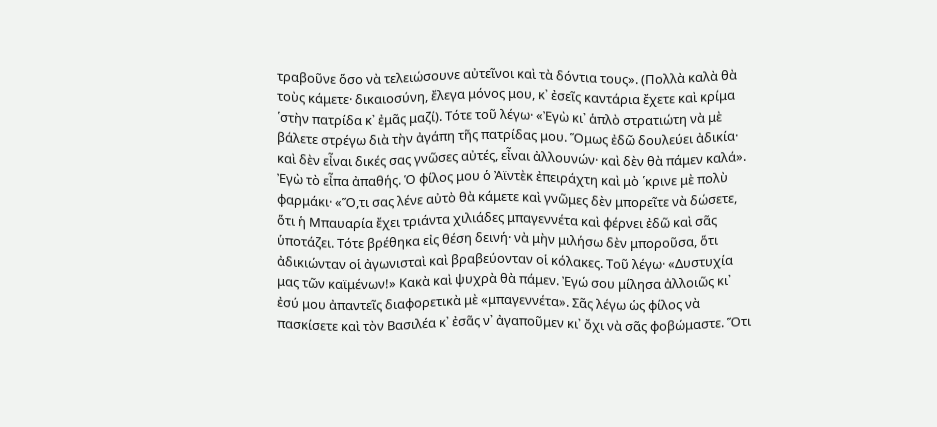τραβοῦνε ὅσο νὰ τελειώσουνε αὐτεῖνοι καὶ τὰ δόντια τους». (Πολλὰ καλὰ θὰ τοὺς κάμετε· δικαιοσύνη, ἔλεγα μόνος μου, κ᾿ ἐσεῖς καντάρια ἔχετε καὶ κρίμα ῾στὴν πατρίδα κ᾿ ἐμᾶς μαζί). Τότε τοῦ λέγω· «Ἐγὼ κι᾿ ἁπλὸ στρατιώτη νὰ μὲ βάλετε στρέγω διὰ τὴν ἀγάπη τῆς πατρίδας μου. Ὅμως ἐδῶ δουλεύει ἀδικία· καὶ δὲν εἶναι δικές σας γνῶσες αὐτές, εἶναι ἀλλουνών· καὶ δὲν θὰ πάμεν καλά». Ἐγὼ τὸ εἶπα ἀπαθής. Ὁ φίλος μου ὁ Ἀϊντὲκ ἐπειράχτη καὶ μὸ ῾κρινε μὲ πολὺ φαρμάκι· «Ὅ,τι σας λένε αὐτὸ θὰ κάμετε καὶ γνῶμες δὲν μπορεῖτε νὰ δώσετε, ὅτι ἡ Μπαυαρία ἔχει τριάντα χιλιάδες μπαγεννέτα καὶ φέρνει ἐδῶ καὶ σᾶς ὑποτάζει. Τότε βρέθηκα εἰς θέση δεινή· νὰ μὴν μιλήσω δὲν μποροῦσα, ὅτι ἀδικιώνταν οἱ ἀγωνισταὶ καὶ βραβεύονταν οἱ κόλακες. Τοῦ λέγω· «Δυστυχία μας τῶν καϊμένων!» Κακὰ καὶ ψυχρὰ θὰ πάμεν. Ἐγώ σου μίλησα ἀλλοιῶς κι᾿ ἐσύ μου ἀπαντεῖς διαφορετικὰ μὲ «μπαγεννέτα». Σᾶς λέγω ὡς φίλος νὰ πασκίσετε καὶ τὸν Βασιλέα κ᾿ ἐσᾶς ν᾿ ἀγαποῦμεν κι᾿ ὄχι νὰ σᾶς φοβώμαστε. Ὅτι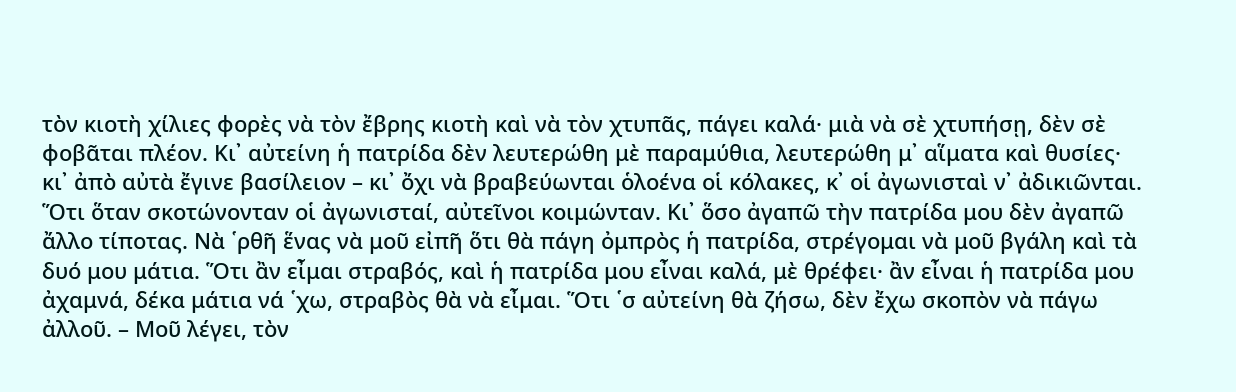τὸν κιοτὴ χίλιες φορὲς νὰ τὸν ἔβρης κιοτὴ καὶ νὰ τὸν χτυπᾶς, πάγει καλά· μιὰ νὰ σὲ χτυπήσῃ, δὲν σὲ φοβᾶται πλέον. Κι᾿ αὐτείνη ἡ πατρίδα δὲν λευτερώθη μὲ παραμύθια, λευτερώθη μ᾿ αἵματα καὶ θυσίες· κι᾿ ἀπὸ αὐτὰ ἔγινε βασίλειον – κι᾿ ὄχι νὰ βραβεύωνται ὁλοένα οἱ κόλακες, κ᾿ οἱ ἀγωνισταὶ ν᾿ ἀδικιῶνται. Ὅτι ὅταν σκοτώνονταν οἱ ἀγωνισταί, αὐτεῖνοι κοιμώνταν. Κι᾿ ὅσο ἀγαπῶ τὴν πατρίδα μου δὲν ἀγαπῶ ἄλλο τίποτας. Νὰ ῾ρθῆ ἕνας νὰ μοῦ εἰπῆ ὅτι θὰ πάγη ὀμπρὸς ἡ πατρίδα, στρέγομαι νὰ μοῦ βγάλη καὶ τὰ δυό μου μάτια. Ὅτι ἂν εἶμαι στραβός, καὶ ἡ πατρίδα μου εἶναι καλά, μὲ θρέφει· ἂν εἶναι ἡ πατρίδα μου ἀχαμνά, δέκα μάτια νά ῾χω, στραβὸς θὰ νὰ εἶμαι. Ὅτι ῾σ αὐτείνη θὰ ζήσω, δὲν ἔχω σκοπὸν νὰ πάγω ἀλλοῦ. – Μοῦ λέγει, τὸν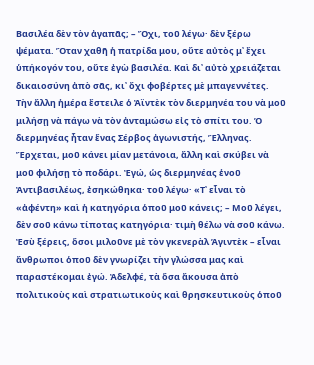Βασιλέα δὲν τὸν ἀγαπᾶς; – Ὄχι, τοῦ λέγω· δὲν ξέρω ψέματα. Ὅταν χαθῆ ἡ πατρίδα μου, οὔτε αὐτὸς μ᾿ ἔχει ὑπήκογόν του, οὔτε ἐγὼ βασιλέα. Καὶ δι᾿ αὐτὸ χρειάζεται δικαιοσύνη ἀπὸ σᾶς, κι᾿ ὄχι φοβέρτες μὲ μπαγεννέτες.
Τὴν ἄλλη ἡμέρα ἔστειλε ὁ Ἀϊντὲκ τὸν διερμηνέα του νὰ μοῦ μιλήσῃ νὰ πάγω νὰ τὸν ἀνταμώσω εἰς τὸ σπίτι του. Ὁ διερμηνέας ἦταν ἕνας Σέρβος ἀγωνιστής, Ἕλληνας. Ἔρχεται, μοῦ κάνει μίαν μετάνοια, ἄλλη καὶ σκύβει νὰ μοῦ φιλήσῃ τὸ ποδάρι. Ἐγώ, ὡς διερμηνέας ἑνοῦ Ἀντιβασιλέως, ἐσηκώθηκα· τοῦ λέγω· «Τ᾿ εἶναι τὸ «ἀφέντη» καὶ ἡ κατηγόρια ὁποῦ μοῦ κάνεις; – Μοῦ λέγει, δὲν σοῦ κάνω τίποτας κατηγόρια· τιμὴ θέλω νὰ σοῦ κάνω. Ἐσὺ ξέρεις, ὅσοι μιλοῦνε μὲ τὸν γκενερὰλ Ἁγιντὲκ – εἶναι ἄνθρωποι ὁποῦ δὲν γνωρίζει τὴν γλώσσα μας καὶ παραστέκομαι ἐγώ. Ἀδελφέ, τὰ ὅσα ἄκουσα ἀπὸ πολιτικοὺς καὶ στρατιωτικοὺς καὶ θρησκευτικοὺς ὁποῦ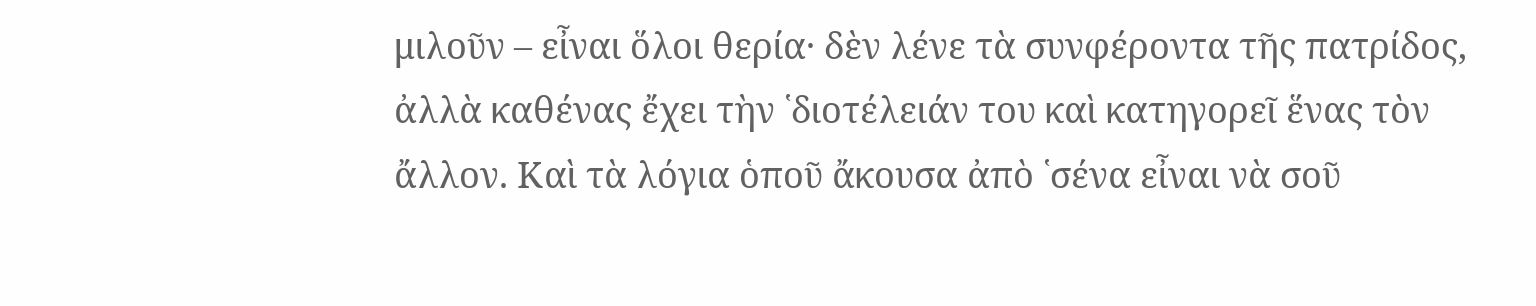μιλοῦν – εἶναι ὅλοι θερία· δὲν λένε τὰ συνφέροντα τῆς πατρίδος, ἀλλὰ καθένας ἔχει τὴν ῾διοτέλειάν του καὶ κατηγορεῖ ἕνας τὸν ἄλλον. Καὶ τὰ λόγια ὁποῦ ἄκουσα ἀπὸ ῾σένα εἶναι νὰ σοῦ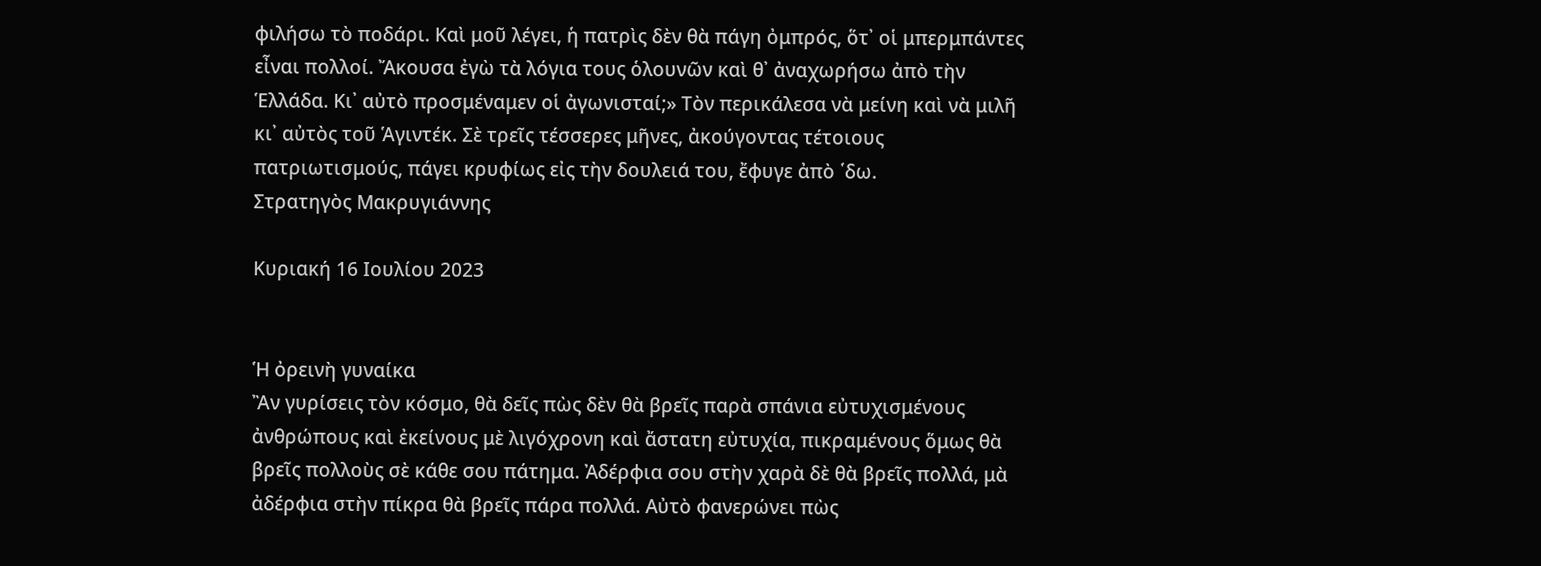φιλήσω τὸ ποδάρι. Καὶ μοῦ λέγει, ἡ πατρὶς δὲν θὰ πάγη ὀμπρός, ὅτ᾿ οἱ μπερμπάντες εἶναι πολλοί. Ἄκουσα ἐγὼ τὰ λόγια τους ὁλουνῶν καὶ θ᾿ ἀναχωρήσω ἀπὸ τὴν Ἑλλάδα. Κι᾿ αὐτὸ προσμέναμεν οἱ ἀγωνισταί;» Τὸν περικάλεσα νὰ μείνη καὶ νὰ μιλῆ κι᾿ αὐτὸς τοῦ Ἁγιντέκ. Σὲ τρεῖς τέσσερες μῆνες, ἀκούγοντας τέτοιους πατριωτισμούς, πάγει κρυφίως εἰς τὴν δουλειά του, ἔφυγε ἀπὸ ῾δω.
Στρατηγὸς Μακρυγιάννης

Κυριακή 16 Ιουλίου 2023


Ἡ ὀρεινὴ γυναίκα
Ἂν γυρίσεις τὸν κόσμο, θὰ δεῖς πὼς δὲν θὰ βρεῖς παρὰ σπάνια εὐτυχισμένους ἀνθρώπους καὶ ἐκείνους μὲ λιγόχρονη καὶ ἄστατη εὐτυχία, πικραμένους ὅμως θὰ βρεῖς πολλοὺς σὲ κάθε σου πάτημα. Ἀδέρφια σου στὴν χαρὰ δὲ θὰ βρεῖς πολλά, μὰ ἀδέρφια στὴν πίκρα θὰ βρεῖς πάρα πολλά. Αὐτὸ φανερώνει πὼς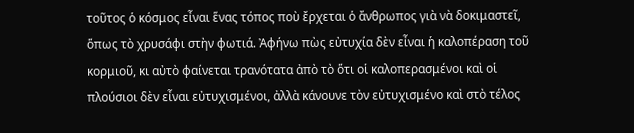τοῦτος ὁ κόσμος εἶναι ἕνας τόπος ποὺ ἔρχεται ὁ ἄνθρωπος γιὰ νὰ δοκιμαστεῖ, ὅπως τὸ χρυσάφι στὴν φωτιά. Ἀφήνω πὼς εὐτυχία δὲν εἶναι ἡ καλοπέραση τοῦ κορμιοῦ, κι αὐτὸ φαίνεται τρανότατα ἀπὸ τὸ ὅτι οἱ καλοπερασμένοι καὶ οἱ πλούσιοι δὲν εἶναι εὐτυχισμένοι, ἀλλὰ κάνουνε τὸν εὐτυχισμένο καὶ στὸ τέλος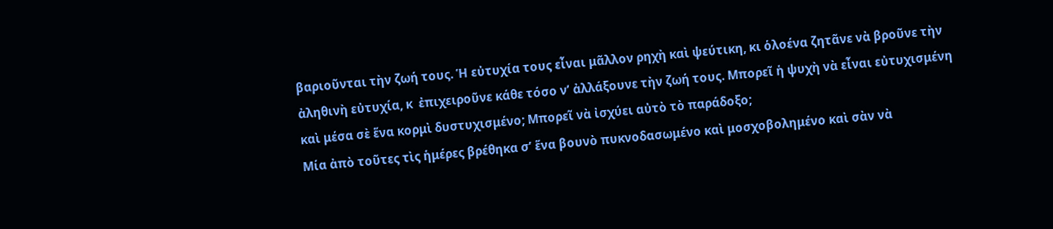βαριοῦνται τὴν ζωή τους. Ἡ εὐτυχία τους εἶναι μᾶλλον ρηχὴ καὶ ψεύτικη, κι ὁλοένα ζητᾶνε νὰ βροῦνε τὴν ἀληθινὴ εὐτυχία, κ  ἐπιχειροῦνε κάθε τόσο ν’ ἀλλάξουνε τὴν ζωή τους. Μπορεῖ ἡ ψυχὴ νὰ εἶναι εὐτυχισμένη καὶ μέσα σὲ ἕνα κορμὶ δυστυχισμένο; Μπορεῖ νὰ ἰσχύει αὐτὸ τὸ παράδοξο;
Μία ἀπὸ τοῦτες τὶς ἡμέρες βρέθηκα σ’ ἕνα βουνὸ πυκνοδασωμένο καὶ μοσχοβολημένο καὶ σὰν νὰ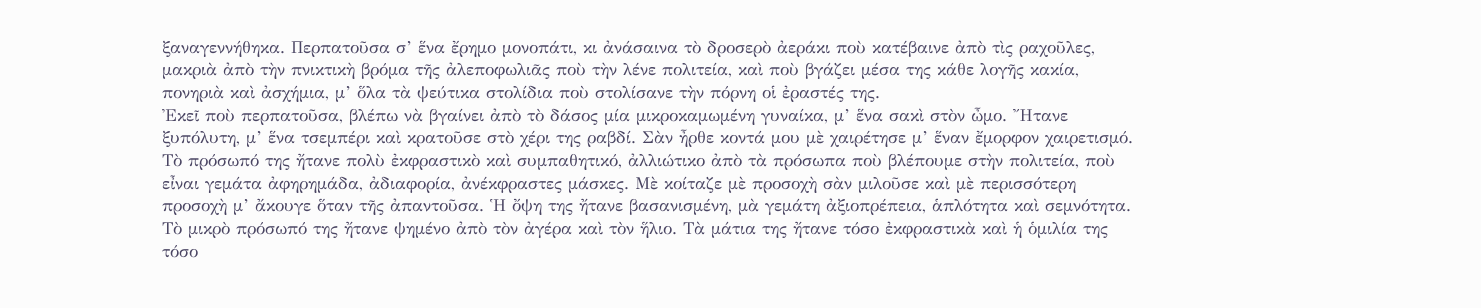ξαναγεννήθηκα. Περπατοῦσα σ’ ἕνα ἔρημο μονοπάτι, κι ἀνάσαινα τὸ δροσερὸ ἀεράκι ποὺ κατέβαινε ἀπὸ τὶς ραχοῦλες, μακριὰ ἀπὸ τὴν πνικτικὴ βρόμα τῆς ἀλεποφωλιᾶς ποὺ τὴν λένε πολιτεία, καὶ ποὺ βγάζει μέσα της κάθε λογῆς κακία, πονηριὰ καὶ ἀσχήμια, μ’ ὅλα τὰ ψεύτικα στολίδια ποὺ στολίσανε τὴν πόρνη οἱ ἐραστές της.
Ἐκεῖ ποὺ περπατοῦσα, βλέπω νὰ βγαίνει ἀπὸ τὸ δάσος μία μικροκαμωμένη γυναίκα, μ’ ἕνα σακὶ στὸν ὦμο. Ἤτανε ξυπόλυτη, μ’ ἕνα τσεμπέρι καὶ κρατοῦσε στὸ χέρι της ραβδί. Σὰν ἦρθε κοντά μου μὲ χαιρέτησε μ’ ἕναν ἔμορφον χαιρετισμό. Τὸ πρόσωπό της ἤτανε πολὺ ἐκφραστικὸ καὶ συμπαθητικό, ἀλλιώτικο ἀπὸ τὰ πρόσωπα ποὺ βλέπουμε στὴν πολιτεία, ποὺ εἶναι γεμάτα ἀφηρημάδα, ἀδιαφορία, ἀνέκφραστες μάσκες. Μὲ κοίταζε μὲ προσοχὴ σὰν μιλοῦσε καὶ μὲ περισσότερη προσοχὴ μ’ ἄκουγε ὅταν τῆς ἀπαντοῦσα. Ἡ ὄψη της ἤτανε βασανισμένη, μὰ γεμάτη ἀξιοπρέπεια, ἁπλότητα καὶ σεμνότητα. Τὸ μικρὸ πρόσωπό της ἤτανε ψημένο ἀπὸ τὸν ἀγέρα καὶ τὸν ἥλιο. Τὰ μάτια της ἤτανε τόσο ἐκφραστικὰ καὶ ἡ ὁμιλία της τόσο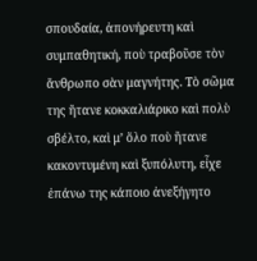σπουδαία, ἀπονήρευτη καὶ συμπαθητική, ποὺ τραβοῦσε τὸν ἄνθρωπο σὰν μαγνήτης. Τὸ σῶμα της ἤτανε κοκκαλιάρικο καὶ πολὺ σβέλτο, καὶ μ’ ὅλο ποὺ ἤτανε κακοντυμένη καὶ ξυπόλυτη, εἶχε ἐπάνω της κάποιο ἀνεξήγητο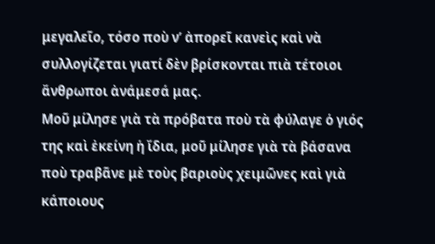μεγαλεῖο, τόσο ποὺ ν’ ἀπορεῖ κανεὶς καὶ νὰ συλλογίζεται γιατί δὲν βρίσκονται πιὰ τέτοιοι ἄνθρωποι ἀνάμεσά μας.
Μοῦ μίλησε γιὰ τὰ πρόβατα ποὺ τὰ φύλαγε ὁ γιός της καὶ ἐκείνη ἡ ἴδια, μοῦ μίλησε γιὰ τὰ βάσανα ποὺ τραβᾶνε μὲ τοὺς βαριοὺς χειμῶνες καὶ γιὰ κάποιους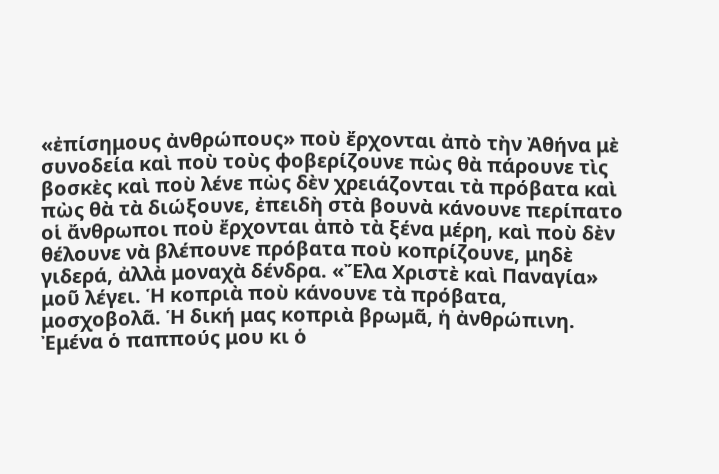«ἐπίσημους ἀνθρώπους» ποὺ ἔρχονται ἀπὸ τὴν Ἀθήνα μὲ συνοδεία καὶ ποὺ τοὺς φοβερίζουνε πὼς θὰ πάρουνε τὶς βοσκὲς καὶ ποὺ λένε πὼς δὲν χρειάζονται τὰ πρόβατα καὶ πὼς θὰ τὰ διώξουνε, ἐπειδὴ στὰ βουνὰ κάνουνε περίπατο οἱ ἄνθρωποι ποὺ ἔρχονται ἀπὸ τὰ ξένα μέρη, καὶ ποὺ δὲν θέλουνε νὰ βλέπουνε πρόβατα ποὺ κοπρίζουνε, μηδὲ γιδερά, ἀλλὰ μοναχὰ δένδρα. «Ἔλα Χριστὲ καὶ Παναγία» μοῦ λέγει. Ἡ κοπριὰ ποὺ κάνουνε τὰ πρόβατα, μοσχοβολᾶ. Ἡ δική μας κοπριὰ βρωμᾶ, ἡ ἀνθρώπινη. Ἐμένα ὁ παππούς μου κι ὁ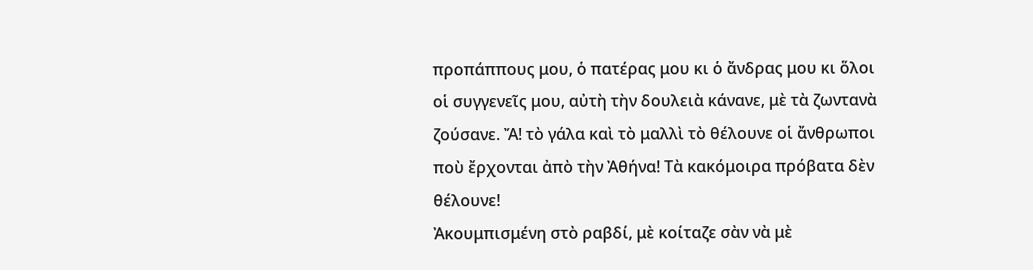προπάππους μου, ὁ πατέρας μου κι ὁ ἄνδρας μου κι ὅλοι οἱ συγγενεῖς μου, αὐτὴ τὴν δουλειὰ κάνανε, μὲ τὰ ζωντανὰ ζούσανε. Ἄ! τὸ γάλα καὶ τὸ μαλλὶ τὸ θέλουνε οἱ ἄνθρωποι ποὺ ἔρχονται ἀπὸ τὴν Ἀθήνα! Τὰ κακόμοιρα πρόβατα δὲν θέλουνε!
Ἀκουμπισμένη στὸ ραβδί, μὲ κοίταζε σὰν νὰ μὲ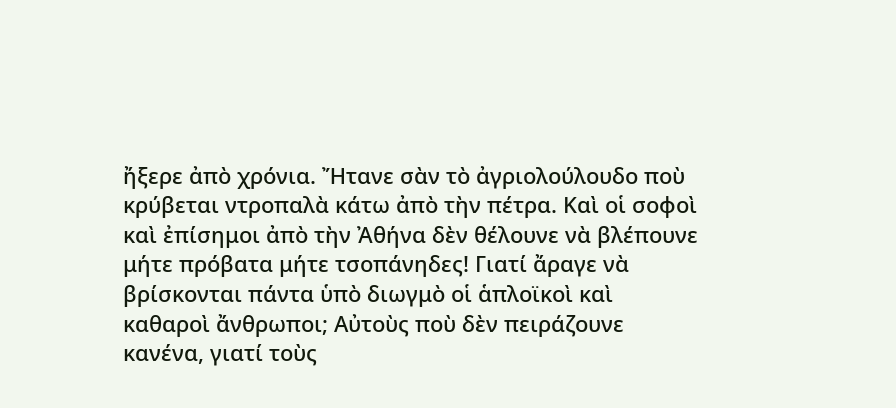ἤξερε ἀπὸ χρόνια. Ἤτανε σὰν τὸ ἀγριολούλουδο ποὺ κρύβεται ντροπαλὰ κάτω ἀπὸ τὴν πέτρα. Καὶ οἱ σοφοὶ καὶ ἐπίσημοι ἀπὸ τὴν Ἀθήνα δὲν θέλουνε νὰ βλέπουνε μήτε πρόβατα μήτε τσοπάνηδες! Γιατί ἄραγε νὰ βρίσκονται πάντα ὑπὸ διωγμὸ οἱ ἁπλοϊκοὶ καὶ καθαροὶ ἄνθρωποι; Αὐτοὺς ποὺ δὲν πειράζουνε κανένα, γιατί τοὺς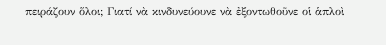πειράζουν ὅλοι; Γιατί νὰ κινδυνεύουνε νὰ ἐξοντωθοῦνε οἱ ἁπλοὶ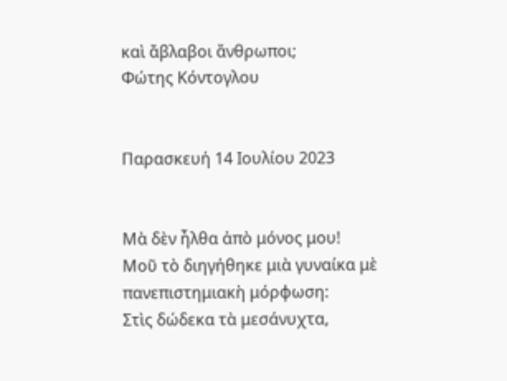καὶ ἄβλαβοι ἄνθρωποι;
Φώτης Κόντογλου


Παρασκευή 14 Ιουλίου 2023


Μὰ δὲν ἦλθα ἀπὸ μόνος μου!
Μοῦ τὸ διηγήθηκε μιὰ γυναίκα μὲ πανεπιστημιακὴ μόρφωση:
Στὶς δώδεκα τὰ μεσάνυχτα,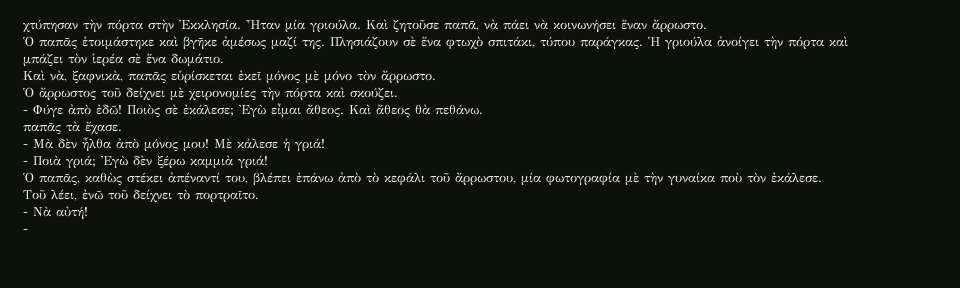χτύπησαν τὴν πόρτα στὴν Ἐκκλησία. Ἦταν μία γριούλα. Καὶ ζητοῦσε παπᾶ, νὰ πάει νὰ κοινωνήσει ἕναν ἄρρωστο.
Ὁ παπᾶς ἑτοιμάστηκε καὶ βγῆκε ἀμέσως μαζί της. Πλησιάζουν σὲ ἕνα φτωχὸ σπιτάκι, τύπου παράγκας. Ἡ γριούλα ἀνοίγει τὴν πόρτα καὶ μπάζει τὸν ἱερέα σὲ ἕνα δωμάτιο.
Καὶ νὰ, ξαφνικὰ, παπᾶς εὑρίσκεται ἐκεῖ μόνος μὲ μόνο τὸν ἄρρωστο.
Ὁ ἄρρωστος τοῦ δείχνει μὲ χειρονομίες τὴν πόρτα καὶ σκούζει.
- Φύγε ἀπὸ ἐδῶ! Ποιὸς σὲ ἐκάλεσε; Ἐγὼ εἶμαι ἄθεος. Καὶ ἄθεος θὰ πεθάνω.
παπᾶς τὰ ἔχασε.
- Μὰ δὲν ἦλθα ἀπὸ μόνος μου! Μὲ κάλεσε ἡ γριά!
- Ποιὰ γριά; Ἐγὼ δὲν ξέρω καμμιὰ γριά!
Ὁ παπᾶς, καθὼς στέκει ἀπέναντί του, βλέπει ἐπάνω ἀπὸ τὸ κεφάλι τοῦ ἄρρωστου, μία φωτογραφία μὲ τὴν γυναίκα ποὺ τὸν ἐκάλεσε.
Τοῦ λέει, ἐνῶ τοῦ δείχνει τὸ πορτραῖτο.
- Νὰ αὐτή!
-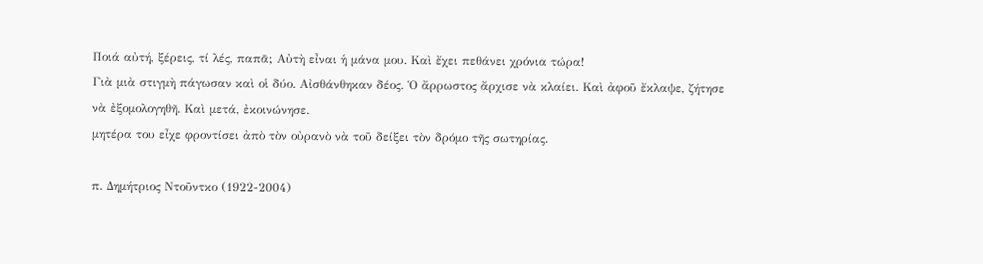Ποιά αὐτή, ξέρεις, τί λές, παπᾶ; Αὐτὴ εἶναι ἡ μάνα μου. Καὶ ἔχει πεθάνει χρόνια τώρα!
Γιὰ μιὰ στιγμὴ πάγωσαν καὶ οἱ δύο. Αἰσθάνθηκαν δέος. Ὁ ἄρρωστος ἄρχισε νὰ κλαίει. Καὶ ἀφοῦ ἔκλαψε, ζήτησε νὰ ἐξομολογηθῆ. Καὶ μετά, ἐκοινώνησε.
μητέρα του εἶχε φροντίσει ἀπὸ τὸν οὐρανὸ νὰ τοῦ δείξει τὸν δρόμο τῆς σωτηρίας.

π. Δημήτριος Ντοῦντκο (1922-2004)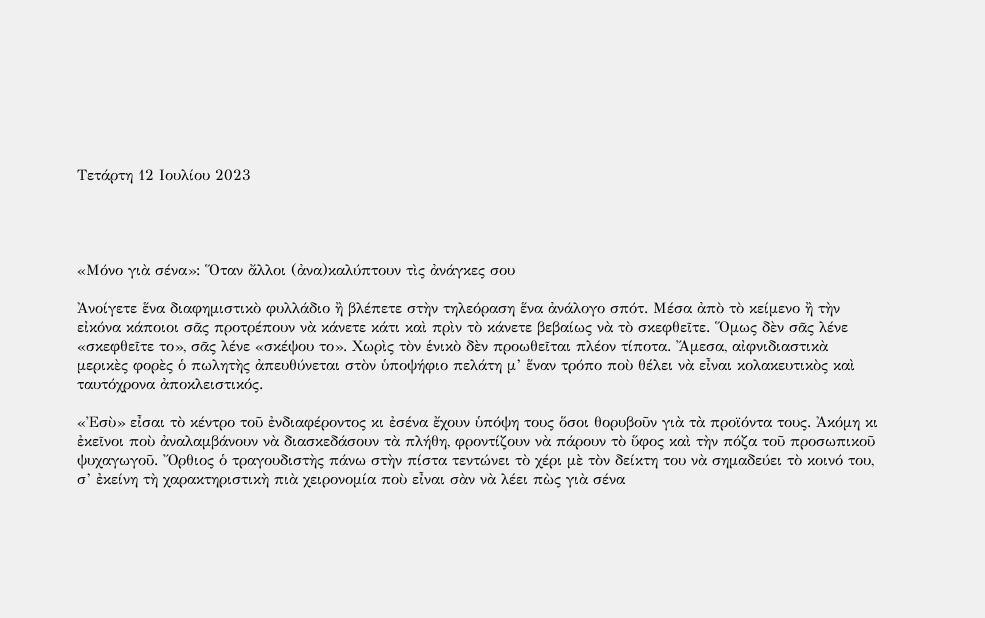Τετάρτη 12 Ιουλίου 2023




«Μόνο γιὰ σένα»: Ὅταν ἄλλοι (ἀνα)καλύπτουν τὶς ἀνάγκες σου

Ἀνοίγετε ἕνα διαφημιστικὸ φυλλάδιο ἢ βλέπετε στὴν τηλεόραση ἕνα ἀνάλογο σπότ. Μέσα ἀπὸ τὸ κείμενο ἢ τὴν εἰκόνα κάποιοι σᾶς προτρέπουν νὰ κάνετε κάτι καὶ πρὶν τὸ κάνετε βεβαίως νὰ τὸ σκεφθεῖτε. Ὅμως δὲν σᾶς λένε «σκεφθεῖτε το», σᾶς λένε «σκέψου το». Χωρὶς τὸν ἑνικὸ δὲν προωθεῖται πλέον τίποτα. Ἄμεσα, αἰφνιδιαστικὰ μερικὲς φορὲς ὁ πωλητὴς ἀπευθύνεται στὸν ὑποψήφιο πελάτη μ’ ἕναν τρόπο ποὺ θέλει νὰ εἶναι κολακευτικὸς καὶ ταυτόχρονα ἀποκλειστικός.

«Ἐσὺ» εἶσαι τὸ κέντρο τοῦ ἐνδιαφέροντος κι ἐσένα ἔχουν ὑπόψη τους ὅσοι θορυβοῦν γιὰ τὰ προϊόντα τους. Ἀκόμη κι ἐκεῖνοι ποὺ ἀναλαμβάνουν νὰ διασκεδάσουν τὰ πλήθη, φροντίζουν νὰ πάρουν τὸ ὕφος καὶ τὴν πόζα τοῦ προσωπικοῦ ψυχαγωγοῦ. Ὄρθιος ὁ τραγουδιστὴς πάνω στὴν πίστα τεντώνει τὸ χέρι μὲ τὸν δείκτη του νὰ σημαδεύει τὸ κοινό του, σ’ ἐκείνη τὴ χαρακτηριστικὴ πιὰ χειρονομία ποὺ εἶναι σὰν νὰ λέει πὼς γιὰ σένα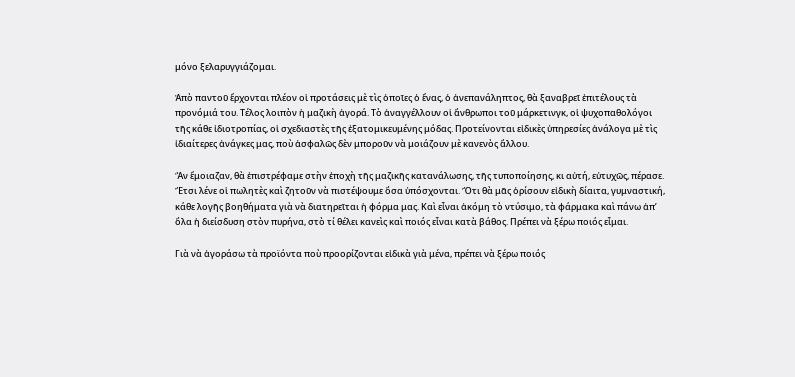μόνο ξελαρυγγιάζομαι.

Ἀπὸ παντοῦ ἔρχονται πλέον οἱ προτάσεις μὲ τὶς ὁποῖες ὁ ἕνας, ὁ ἀνεπανάληπτος, θὰ ξαναβρεῖ ἐπιτέλους τὰ προνόμιά του. Τέλος λοιπὸν ἡ μαζικὴ ἀγορά. Τὸ ἀναγγέλλουν οἱ ἄνθρωποι τοῦ μάρκετινγκ, οἱ ψυχοπαθολόγοι τῆς κάθε ἰδιοτροπίας, οἱ σχεδιαστὲς τῆς ἐξατομικευμένης μόδας. Προτείνονται εἰδικὲς ὑπηρεσίες ἀνάλογα μὲ τὶς ἰδιαίτερες ἀνάγκες μας, ποὺ ἀσφαλῶς δὲν μποροῦν νὰ μοιάζουν μὲ κανενὸς ἄλλου.

Ἂν ἔμοιαζαν, θὰ ἐπιστρέφαμε στὴν ἐποχὴ τῆς μαζικῆς κατανάλωσης, τῆς τυποποίησης, κι αὐτή, εὐτυχῶς, πέρασε. Ἔτσι λένε οἱ πωλητὲς καὶ ζητοῦν νὰ πιστέψουμε ὅσα ὑπόσχονται. Ὅτι θὰ μᾶς ὁρίσουν εἰδικὴ δίαιτα, γυμναστική, κάθε λογῆς βοηθήματα γιὰ νὰ διατηρεῖται ἡ φόρμα μας. Καὶ εἶναι ἀκόμη τὸ ντύσιμο, τὰ φάρμακα καὶ πάνω ἀπ’ ὅλα ἡ διείσδυση στὸν πυρήνα, στὸ τί θέλει κανεὶς καὶ ποιός εἶναι κατὰ βάθος. Πρέπει νὰ ξέρω ποιός εἶμαι.

Γιὰ νὰ ἀγοράσω τὰ προϊόντα ποὺ προορίζονται εἰδικὰ γιὰ μένα, πρέπει νὰ ξέρω ποιός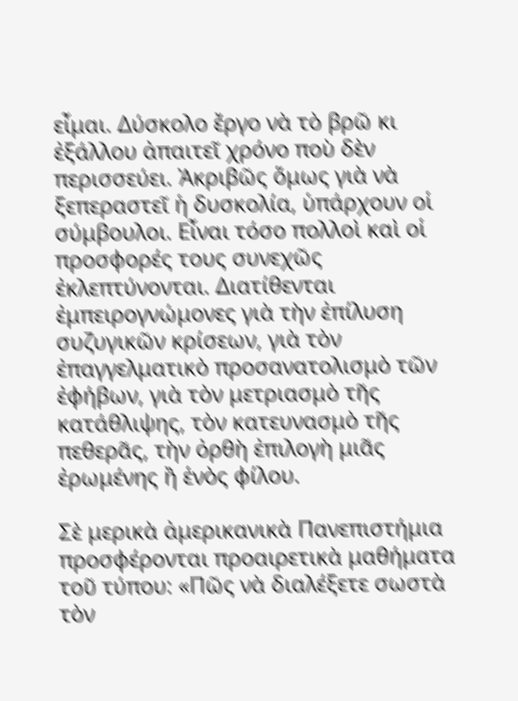εἶμαι. Δύσκολο ἔργο νὰ τὸ βρῶ κι ἐξάλλου ἀπαιτεῖ χρόνο ποὺ δὲν περισσεύει. Ἀκριβῶς ὅμως γιὰ νὰ ξεπεραστεῖ ἡ δυσκολία, ὑπάρχουν οἱ σύμβουλοι. Εἶναι τόσο πολλοὶ καὶ οἱ προσφορές τους συνεχῶς ἐκλεπτύνονται. Διατίθενται ἐμπειρογνώμονες γιὰ τὴν ἐπίλυση συζυγικῶν κρίσεων, γιὰ τὸν ἐπαγγελματικὸ προσανατολισμὸ τῶν ἐφήβων, γιὰ τὸν μετριασμὸ τῆς κατάθλιψης, τὸν κατευνασμὸ τῆς πεθερᾶς, τὴν ὀρθὴ ἐπιλογὴ μιᾶς ἐρωμένης ἢ ἑνὸς φίλου.

Σὲ μερικὰ ἀμερικανικὰ Πανεπιστήμια προσφέρονται προαιρετικὰ μαθήματα τοῦ τύπου: «Πῶς νὰ διαλέξετε σωστὰ τὸν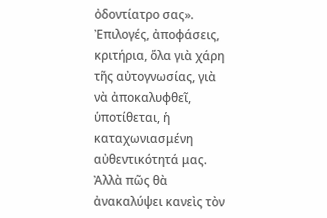ὀδοντίατρο σας». Ἐπιλογές, ἀποφάσεις, κριτήρια, ὅλα γιὰ χάρη τῆς αὐτογνωσίας, γιὰ νὰ ἀποκαλυφθεῖ, ὑποτίθεται, ἡ καταχωνιασμένη αὐθεντικότητά μας. Ἀλλὰ πῶς θὰ ἀνακαλύψει κανεὶς τὸν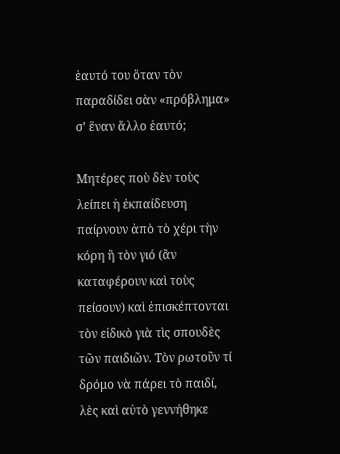ἑαυτό του ὅταν τὸν παραδίδει σὰν «πρόβλημα» σ’ ἕναν ἄλλο ἑαυτό;

Μητέρες ποὺ δὲν τοὺς λείπει ἡ ἐκπαίδευση παίρνουν ἀπὸ τὸ χέρι τὴν κόρη ἢ τὸν γιό (ἂν καταφέρουν καὶ τοὺς πείσουν) καὶ ἐπισκέπτονται τὸν εἰδικὸ γιὰ τὶς σπουδὲς τῶν παιδιῶν. Τὸν ρωτοῦν τί δρόμο νὰ πάρει τὸ παιδί, λὲς καὶ αὐτὸ γεννήθηκε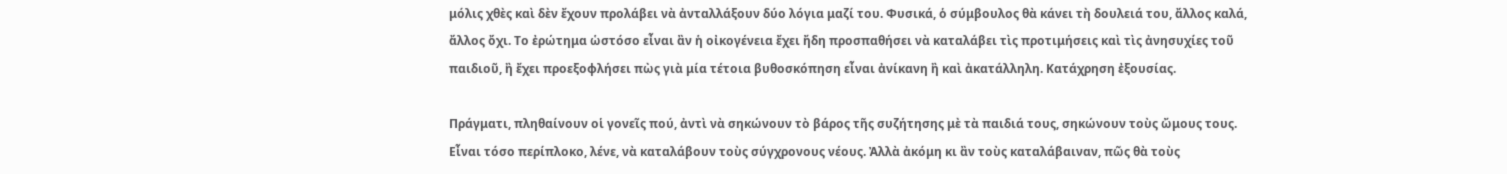μόλις χθὲς καὶ δὲν ἔχουν προλάβει νὰ ἀνταλλάξουν δύο λόγια μαζί του. Φυσικά, ὁ σύμβουλος θὰ κάνει τὴ δουλειά του, ἄλλος καλά, ἄλλος ὄχι. Το ἐρώτημα ὡστόσο εἶναι ἂν ἡ οἰκογένεια ἔχει ἤδη προσπαθήσει νὰ καταλάβει τὶς προτιμήσεις καὶ τὶς ἀνησυχίες τοῦ παιδιοῦ, ἢ ἔχει προεξοφλήσει πὼς γιὰ μία τέτοια βυθοσκόπηση εἶναι ἀνίκανη ἢ καὶ ἀκατάλληλη. Κατάχρηση ἐξουσίας.

Πράγματι, πληθαίνουν οἱ γονεῖς πού, ἀντὶ νὰ σηκώνουν τὸ βάρος τῆς συζήτησης μὲ τὰ παιδιά τους, σηκώνουν τοὺς ὤμους τους. Εἶναι τόσο περίπλοκο, λένε, νὰ καταλάβουν τοὺς σύγχρονους νέους. Ἀλλὰ ἀκόμη κι ἂν τοὺς καταλάβαιναν, πῶς θὰ τοὺς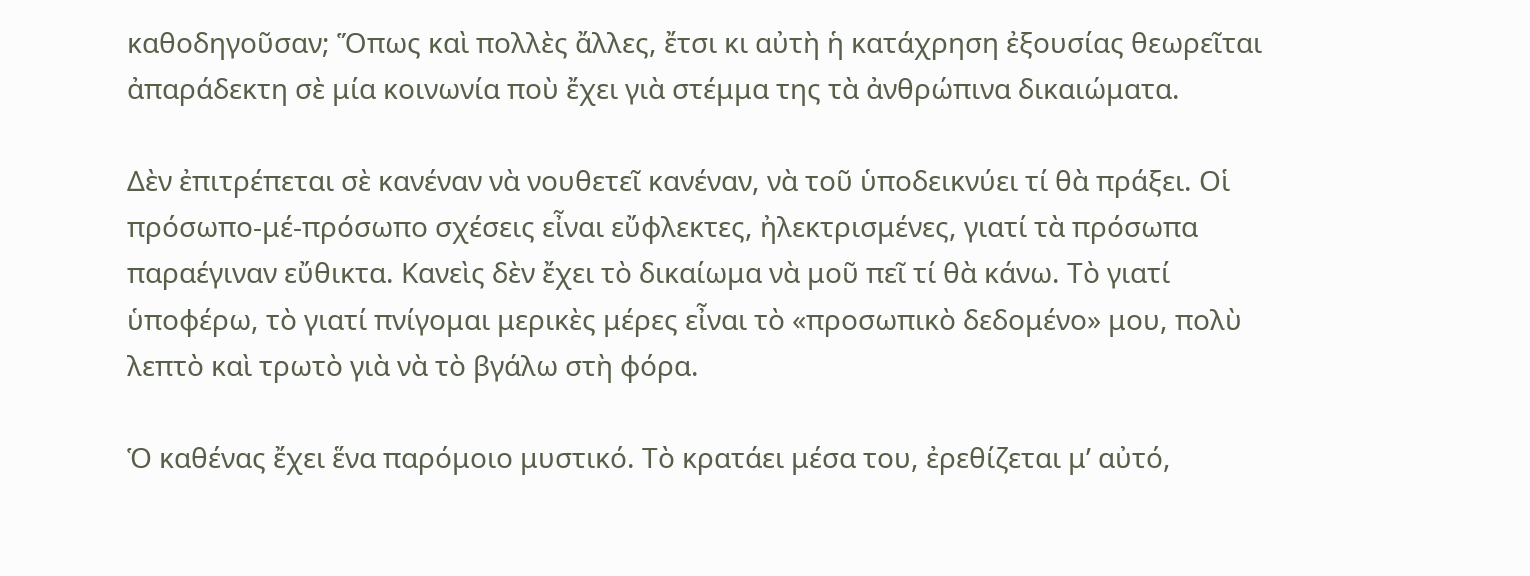καθοδηγοῦσαν; Ὅπως καὶ πολλὲς ἄλλες, ἔτσι κι αὐτὴ ἡ κατάχρηση ἐξουσίας θεωρεῖται ἀπαράδεκτη σὲ μία κοινωνία ποὺ ἔχει γιὰ στέμμα της τὰ ἀνθρώπινα δικαιώματα.

Δὲν ἐπιτρέπεται σὲ κανέναν νὰ νουθετεῖ κανέναν, νὰ τοῦ ὑποδεικνύει τί θὰ πράξει. Οἱ πρόσωπο-μέ-πρόσωπο σχέσεις εἶναι εὔφλεκτες, ἠλεκτρισμένες, γιατί τὰ πρόσωπα παραέγιναν εὔθικτα. Κανεὶς δὲν ἔχει τὸ δικαίωμα νὰ μοῦ πεῖ τί θὰ κάνω. Τὸ γιατί ὑποφέρω, τὸ γιατί πνίγομαι μερικὲς μέρες εἶναι τὸ «προσωπικὸ δεδομένο» μου, πολὺ λεπτὸ καὶ τρωτὸ γιὰ νὰ τὸ βγάλω στὴ φόρα.

Ὁ καθένας ἔχει ἕνα παρόμοιο μυστικό. Τὸ κρατάει μέσα του, ἐρεθίζεται μ’ αὐτό,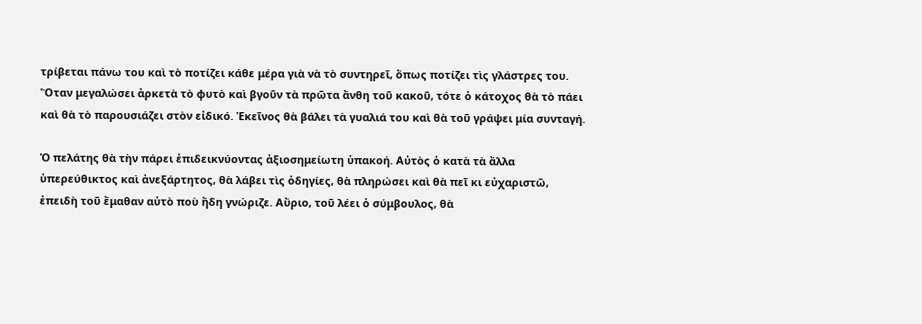τρίβεται πάνω του καὶ τὸ ποτίζει κάθε μέρα γιὰ νὰ τὸ συντηρεῖ, ὅπως ποτίζει τὶς γλάστρες του. Ὅταν μεγαλώσει ἀρκετὰ τὸ φυτὸ καὶ βγοῦν τὰ πρῶτα ἄνθη τοῦ κακοῦ, τότε ὁ κάτοχος θὰ τὸ πάει καὶ θὰ τὸ παρουσιάζει στὸν εἰδικό. Ἐκεῖνος θὰ βάλει τὰ γυαλιά του καὶ θὰ τοῦ γράψει μία συνταγή.

Ὁ πελάτης θὰ τὴν πάρει ἐπιδεικνύοντας ἀξιοσημείωτη ὑπακοή. Αὐτὸς ὁ κατὰ τὰ ἄλλα ὑπερεύθικτος καὶ ἀνεξάρτητος, θὰ λάβει τὶς ὁδηγίες, θὰ πληρώσει καὶ θὰ πεῖ κι εὐχαριστῶ, ἐπειδὴ τοῦ ἔμαθαν αὐτὸ ποὺ ἤδη γνώριζε. Αὔριο, τοῦ λέει ὁ σύμβουλος, θὰ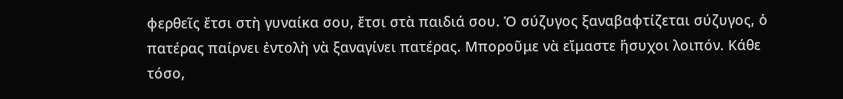φερθεῖς ἔτσι στὴ γυναίκα σου, ἔτσι στὰ παιδιά σου. Ὁ σύζυγος ξαναβαφτίζεται σύζυγος, ὁ πατέρας παίρνει ἐντολὴ νὰ ξαναγίνει πατέρας. Μποροῦμε νὰ εἴμαστε ἥσυχοι λοιπόν. Κάθε τόσο,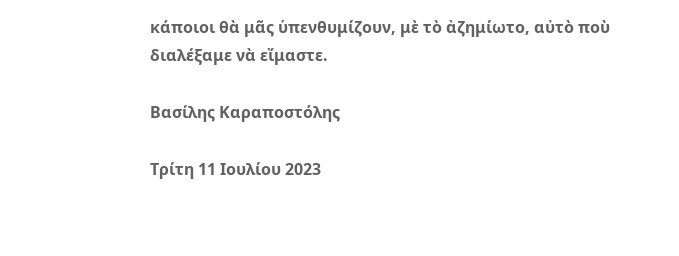κάποιοι θὰ μᾶς ὑπενθυμίζουν, μὲ τὸ ἀζημίωτο, αὐτὸ ποὺ διαλέξαμε νὰ εἴμαστε.

Βασίλης Καραποστόλης

Τρίτη 11 Ιουλίου 2023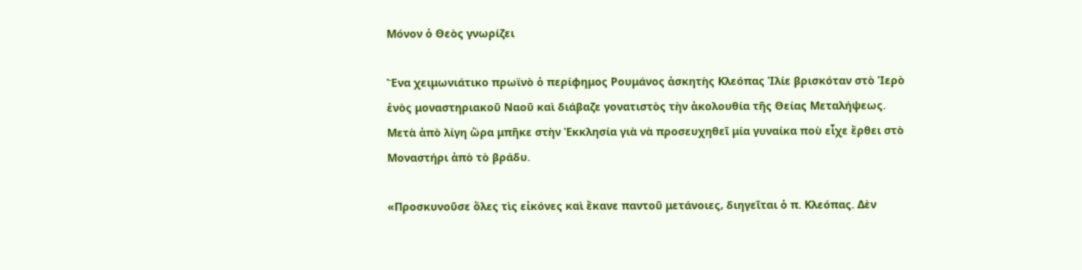Μόνον ὁ Θεὸς γνωρίζει

Ἕνα χειμωνιάτικο πρωϊνὸ ὁ περίφημος Ρουμάνος ἀσκητὴς Κλεόπας Ἰλίε βρισκόταν στὸ Ἱερὸ ἑνὸς μοναστηριακοῦ Ναοῦ καὶ διάβαζε γονατιστὸς τὴν ἀκολουθία τῆς Θείας Μεταλήψεως. Μετὰ ἀπὸ λίγη ὥρα μπῆκε στὴν Ἐκκλησία γιὰ νὰ προσευχηθεῖ μία γυναίκα ποὺ εἶχε ἔρθει στὸ Μοναστήρι ἀπὸ τὸ βράδυ.

«Προσκυνοῦσε ὅλες τὶς εἰκόνες καὶ ἔκανε παντοῦ μετάνοιες, διηγεῖται ὁ π. Κλεόπας. Δὲν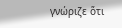γνώριζε ὅτι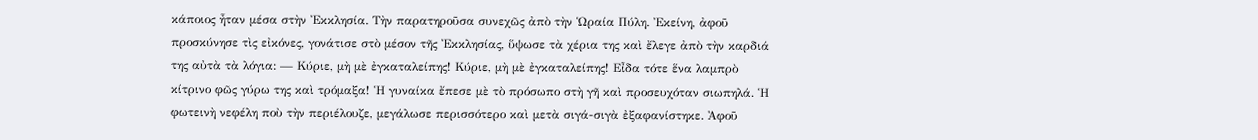κάποιος ἦταν μέσα στὴν Ἐκκλησία. Τὴν παρατηροῦσα συνεχῶς ἀπὸ τὴν Ὡραία Πύλη. Ἐκείνη, ἀφοῦ προσκύνησε τὶς εἰκόνες, γονάτισε στὸ μέσον τῆς Ἐκκλησίας, ὕψωσε τὰ χέρια της καὶ ἔλεγε ἀπὸ τὴν καρδιά της αὐτὰ τὰ λόγια: — Κύριε, μὴ μὲ ἐγκαταλείπης! Κύριε, μὴ μὲ ἐγκαταλείπης! Εἶδα τότε ἕνα λαμπρὸ κίτρινο φῶς γύρω της καὶ τρόμαξα! Ἡ γυναίκα ἔπεσε μὲ τὸ πρόσωπο στὴ γῆ καὶ προσευχόταν σιωπηλά. Ἡ φωτεινὴ νεφέλη ποὺ τὴν περιέλουζε, μεγάλωσε περισσότερο καὶ μετὰ σιγά-σιγὰ ἐξαφανίστηκε. Ἀφοῦ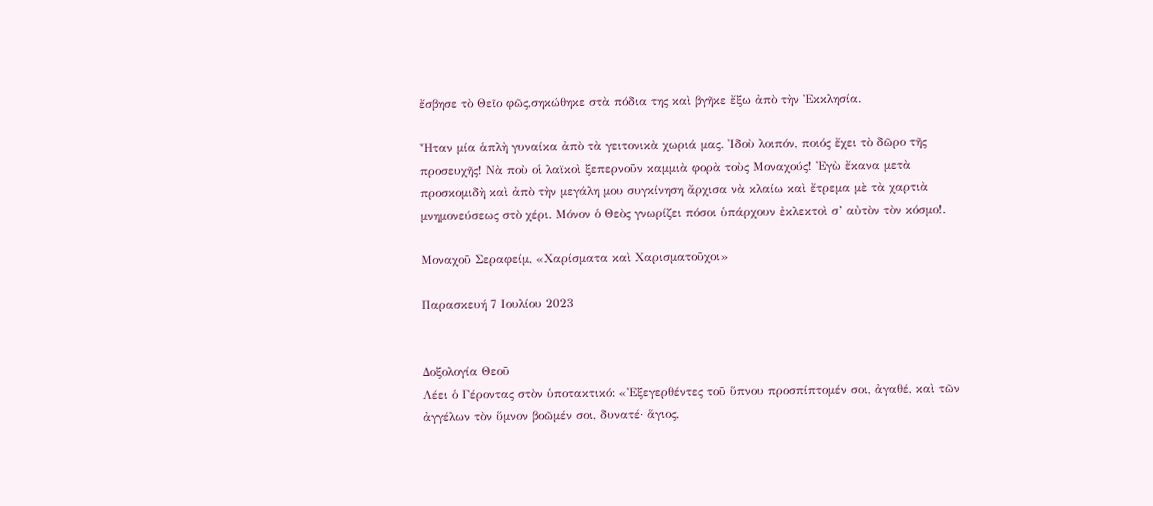ἔσβησε τὸ Θεῖο φῶς,σηκώθηκε στὰ πόδια της καὶ βγῆκε ἔξω ἀπὸ τὴν Ἐκκλησία.

Ἦταν μία ἁπλὴ γυναίκα ἀπὸ τὰ γειτονικὰ χωριά μας. Ἰδοὺ λοιπόν, ποιός ἔχει τὸ δῶρο τῆς προσευχῆς! Νὰ ποὺ οἱ λαϊκοὶ ξεπερνοῦν καμμιὰ φορὰ τοὺς Μοναχούς! Ἐγὼ ἔκανα μετὰ προσκομιδὴ καὶ ἀπὸ τὴν μεγάλη μου συγκίνηση ἄρχισα νὰ κλαίω καὶ ἔτρεμα μὲ τὰ χαρτιὰ μνημονεύσεως στὸ χέρι. Μόνον ὁ Θεὸς γνωρίζει πόσοι ὑπάρχουν ἐκλεκτοὶ σ’ αὐτὸν τὸν κόσμο!.

Μοναχοῦ Σεραφείμ, «Χαρίσματα καὶ Χαρισματοῦχοι»

Παρασκευή 7 Ιουλίου 2023


Δοξολογία Θεοῦ
Λέει ὁ Γέροντας στὸν ὑποτακτικό: «Ἐξεγερθέντες τοῦ ὕπνου προσπίπτομέν σοι, ἀγαθέ, καὶ τῶν ἀγγέλων τὸν ὕμνον βοῶμέν σοι, δυνατέ· ἅγιος,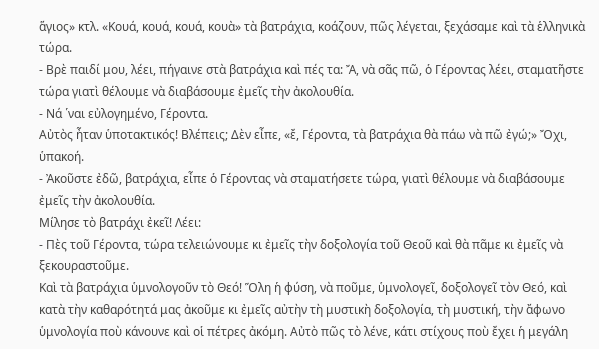ἅγιος» κτλ. «Κουά, κουά, κουά, κουὰ» τὰ βατράχια, κοάζουν, πῶς λέγεται, ξεχάσαμε καὶ τὰ ἑλληνικὰ τώρα.
- Βρὲ παιδί μου, λέει, πήγαινε στὰ βατράχια καὶ πές τα: Ἄ, νὰ σᾶς πῶ, ὁ Γέροντας λέει, σταματῆστε τώρα γιατὶ θέλουμε νὰ διαβάσουμε ἐμεῖς τὴν ἀκολουθία.
- Νά ῾ναι εὐλογημένο, Γέροντα.
Αὐτὸς ἦταν ὑποτακτικός! Βλέπεις; Δὲν εἶπε, «ἔ, Γέροντα, τὰ βατράχια θὰ πάω νὰ πῶ ἐγώ;» Ὄχι, ὑπακοή.
- Ἀκοῦστε ἐδῶ, βατράχια, εἶπε ὁ Γέροντας νὰ σταματήσετε τώρα, γιατὶ θέλουμε νὰ διαβάσουμε ἐμεῖς τὴν ἀκολουθία.
Μίλησε τὸ βατράχι ἐκεῖ! Λέει:
- Πὲς τοῦ Γέροντα, τώρα τελειώνουμε κι ἐμεῖς τὴν δοξολογία τοῦ Θεοῦ καὶ θὰ πᾶμε κι ἐμεῖς νὰ ξεκουραστοῦμε.
Καὶ τὰ βατράχια ὑμνολογοῦν τὸ Θεό! Ὅλη ἡ φύση, νὰ ποῦμε, ὑμνολογεῖ, δοξολογεῖ τὸν Θεό, καὶ κατὰ τὴν καθαρότητά μας ἀκοῦμε κι ἐμεῖς αὐτὴν τὴ μυστικὴ δοξολογία, τὴ μυστική, τὴν ἄφωνο ὑμνολογία ποὺ κάνουνε καὶ οἱ πέτρες ἀκόμη. Αὐτὸ πῶς τὸ λένε, κάτι στίχους ποὺ ἔχει ἡ μεγάλη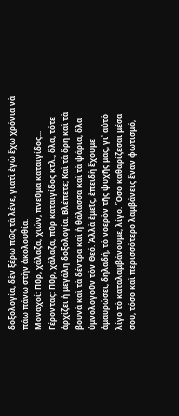δοξολογία, δὲν ξέρω πῶς τὰ λένε, γιατὶ ἐγὼ ἔχω χρόνια νὰ πάω πάνω στὴν ἀκολουθία.
Μοναχοί: Πῦρ, χάλαζα, χιών, πνεῦμα καταιγίδος...
Γέροντας: Πῦρ, χάλαζα, πῦρ καταιγίδος κτλ., ὅλα, τότε ἀρχίζει ἡ μεγάλη δοξολογία. Βλέπετε; Καὶ τὰ ὄρη καὶ τὰ βουνὰ καὶ τὰ δέντρα καὶ ἡ θάλασσα καὶ τὰ ψάρια, ὅλα ὑμνολογοῦν τὸν Θεό. Ἀλλὰ ἐμεῖς, ἐπειδὴ ἔχουμε ἀμαυρώσει, δηλαδή, τὸ νοερὸν τῆς ψυχῆς μας, γι᾿ αὐτὸ λίγο τὸ καταλαμβάνουμε, λίγο. Ὅσο καθαρίζεσαι μέσα σου, τόσο καὶ περισσότερο λαμβάνεις ἕναν φωτισμό,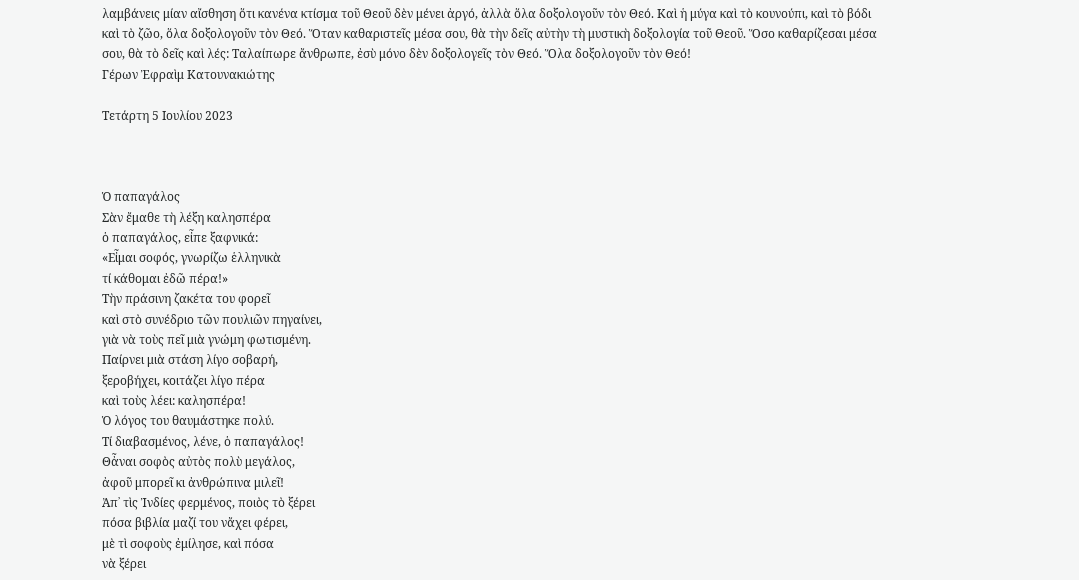λαμβάνεις μίαν αἴσθηση ὅτι κανένα κτίσμα τοῦ Θεοῦ δὲν μένει ἀργό, ἀλλὰ ὅλα δοξολογοῦν τὸν Θεό. Καὶ ἡ μύγα καὶ τὸ κουνούπι, καὶ τὸ βόδι καὶ τὸ ζῶο, ὅλα δοξολογοῦν τὸν Θεό. Ὅταν καθαριστεῖς μέσα σου, θὰ τὴν δεῖς αὐτὴν τὴ μυστικὴ δοξολογία τοῦ Θεοῦ. Ὅσο καθαρίζεσαι μέσα σου, θὰ τὸ δεῖς καὶ λές: Ταλαίπωρε ἄνθρωπε, ἐσὺ μόνο δὲν δοξολογεῖς τὸν Θεό. Ὅλα δοξολογοῦν τὸν Θεό!
Γέρων Ἐφραὶμ Κατουνακιώτης

Τετάρτη 5 Ιουλίου 2023



Ὁ παπαγάλος
Σὰν ἔμαθε τὴ λέξη καλησπέρα
ὁ παπαγάλος, εἶπε ξαφνικά:
«Εἶμαι σοφός, γνωρίζω ἑλληνικὰ
τί κάθομαι ἐδῶ πέρα!»
Τὴν πράσινη ζακέτα του φορεῖ
καὶ στὸ συνέδριο τῶν πουλιῶν πηγαίνει,
γιὰ νὰ τοὺς πεῖ μιὰ γνώμη φωτισμένη.
Παίρνει μιὰ στάση λίγο σοβαρή,
ξεροβήχει, κοιτάζει λίγο πέρα
καὶ τοὺς λέει: καλησπέρα!
Ὁ λόγος του θαυμάστηκε πολύ.
Τί διαβασμένος, λένε, ὁ παπαγάλος!
Θἆναι σοφὸς αὐτὸς πολὺ μεγάλος,
ἀφοῦ μπορεῖ κι ἀνθρώπινα μιλεῖ!
Ἀπ᾿ τὶς Ἰνδίες φερμένος, ποιὸς τὸ ξέρει
πόσα βιβλία μαζί του νἄχει φέρει,
μὲ τὶ σοφοὺς ἐμίλησε, καὶ πόσα
νὰ ξέρει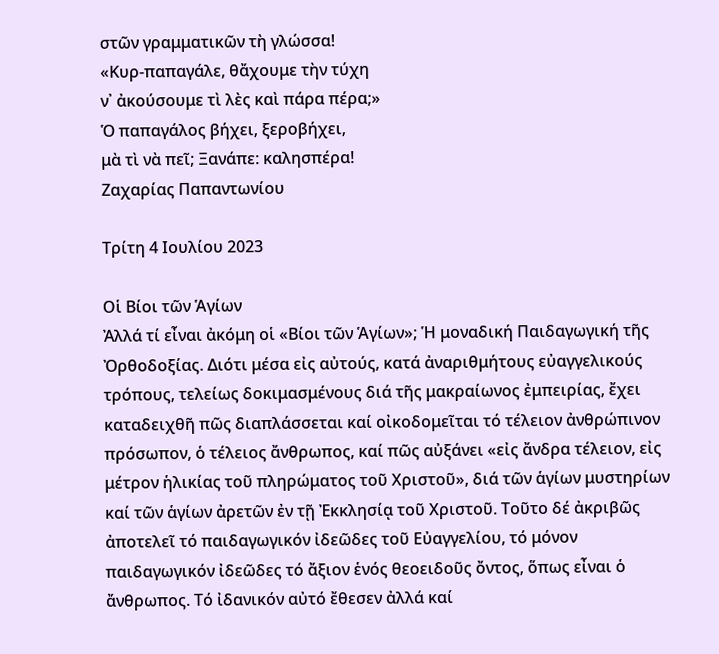στῶν γραμματικῶν τὴ γλώσσα!
«Κυρ-παπαγάλε, θἄχουμε τὴν τύχη
ν᾿ ἀκούσουμε τὶ λὲς καὶ πάρα πέρα;»
Ὁ παπαγάλος βήχει, ξεροβήχει,
μὰ τὶ νὰ πεῖ; Ξανάπε: καλησπέρα!
Ζαχαρίας Παπαντωνίου

Τρίτη 4 Ιουλίου 2023

Οἱ Βίοι τῶν Ἁγίων
Ἀλλά τί εἶναι ἀκόμη οἱ «Βίοι τῶν Ἁγίων»; Ἡ μοναδική Παιδαγωγική τῆς Ὀρθοδοξίας. Διότι μέσα εἰς αὐτούς, κατά ἀναριθμήτους εὐαγγελικούς τρόπους, τελείως δοκιμασμένους διά τῆς μακραίωνος ἐμπειρίας, ἔχει καταδειχθῆ πῶς διαπλάσσεται καί οἰκοδομεῖται τό τέλειον ἀνθρώπινον πρόσωπον, ὁ τέλειος ἄνθρωπος, καί πῶς αὐξάνει «εἰς ἄνδρα τέλειον, εἰς μέτρον ἡλικίας τοῦ πληρώματος τοῦ Χριστοῦ», διά τῶν ἁγίων μυστηρίων καί τῶν ἁγίων ἀρετῶν ἐν τῇ Ἐκκλησίᾳ τοῦ Χριστοῦ. Τοῦτο δέ ἀκριβῶς ἀποτελεῖ τό παιδαγωγικόν ἰδεῶδες τοῦ Εὐαγγελίου, τό μόνον παιδαγωγικόν ἰδεῶδες τό ἄξιον ἑνός θεοειδοῦς ὄντος, ὅπως εἶναι ὁ ἄνθρωπος. Τό ἰδανικόν αὐτό ἔθεσεν ἀλλά καί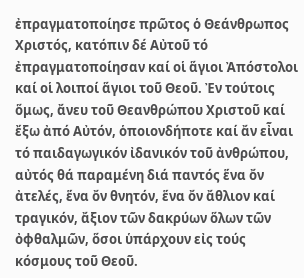ἐπραγματοποίησε πρῶτος ὁ Θεάνθρωπος Χριστός, κατόπιν δέ Αὐτοῦ τό ἐπραγματοποίησαν καί οἱ ἅγιοι Ἀπόστολοι καί οἱ λοιποί ἅγιοι τοῦ Θεοῦ. Ἐν τούτοις ὅμως, ἄνευ τοῦ Θεανθρώπου Χριστοῦ καί ἔξω ἀπό Αὐτόν, ὁποιονδήποτε καί ἄν εἶναι τό παιδαγωγικόν ἰδανικόν τοῦ ἀνθρώπου, αὐτός θά παραμένη διά παντός ἕνα ὄν ἀτελές, ἕνα ὄν θνητόν, ἕνα ὄν ἄθλιον καί τραγικόν, ἄξιον τῶν δακρύων ὅλων τῶν ὀφθαλμῶν, ὅσοι ὑπάρχουν εἰς τούς κόσμους τοῦ Θεοῦ.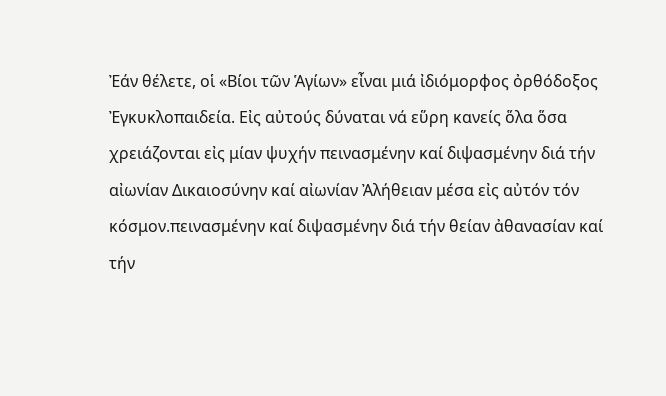Ἐάν θέλετε, οἱ «Βίοι τῶν Ἁγίων» εἶναι μιά ἰδιόμορφος ὀρθόδοξος Ἐγκυκλοπαιδεία. Εἰς αὐτούς δύναται νά εὕρη κανείς ὅλα ὅσα χρειάζονται εἰς μίαν ψυχήν πεινασμένην καί διψασμένην διά τήν αἰωνίαν Δικαιοσύνην καί αἰωνίαν Ἀλήθειαν μέσα εἰς αὐτόν τόν κόσμον.πεινασμένην καί διψασμένην διά τήν θείαν ἀθανασίαν καί τήν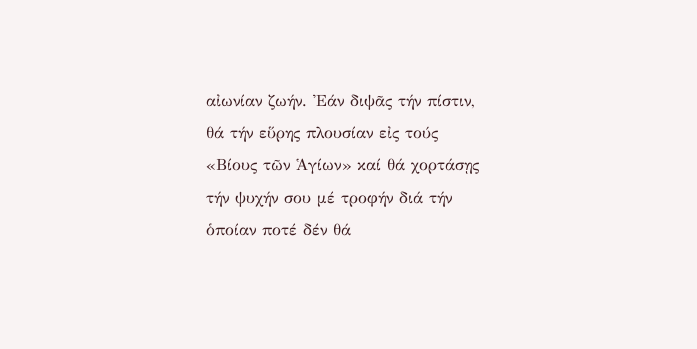αἰωνίαν ζωήν. Ἐάν διψᾶς τήν πίστιν, θά τήν εὕρης πλουσίαν εἰς τούς «Βίους τῶν Ἁγίων» καί θά χορτάσῃς τήν ψυχήν σου μέ τροφήν διά τήν ὁποίαν ποτέ δέν θά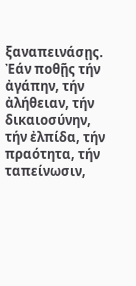ξαναπεινάσῃς. Ἐάν ποθῇς τήν ἀγάπην, τήν ἀλήθειαν, τήν δικαιοσύνην, τήν ἐλπίδα, τήν πραότητα, τήν ταπείνωσιν,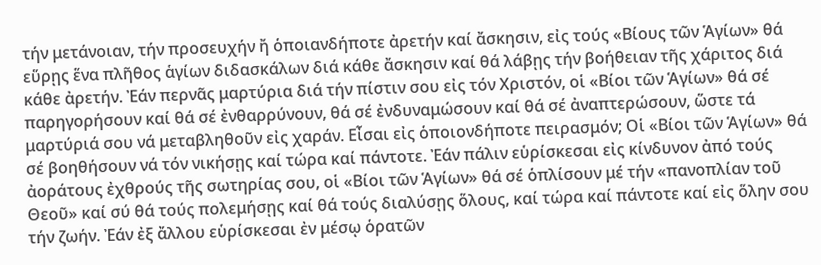τήν μετάνοιαν, τήν προσευχήν ἤ ὁποιανδήποτε ἀρετήν καί ἄσκησιν, εἰς τούς «Βίους τῶν Ἁγίων» θά εὕρῃς ἕνα πλῆθος ἁγίων διδασκάλων διά κάθε ἄσκησιν καί θά λάβῃς τήν βοήθειαν τῆς χάριτος διά κάθε ἀρετήν. Ἐάν περνᾶς μαρτύρια διά τήν πίστιν σου εἰς τόν Χριστόν, οἱ «Βίοι τῶν Ἁγίων» θά σέ παρηγορήσουν καί θά σέ ἐνθαρρύνουν, θά σέ ἐνδυναμώσουν καί θά σέ ἀναπτερώσουν, ὥστε τά μαρτύριά σου νά μεταβληθοῦν εἰς χαράν. Εἶσαι εἰς ὁποιονδήποτε πειρασμόν; Οἱ «Βίοι τῶν Ἁγίων» θά σέ βοηθήσουν νά τόν νικήσῃς καί τώρα καί πάντοτε. Ἐάν πάλιν εὑρίσκεσαι εἰς κίνδυνον ἀπό τούς ἀοράτους ἐχθρούς τῆς σωτηρίας σου, οἱ «Βίοι τῶν Ἁγίων» θά σέ ὁπλίσουν μέ τήν «πανοπλίαν τοῦ Θεοῦ» καί σύ θά τούς πολεμήσῃς καί θά τούς διαλύσῃς ὅλους, καί τώρα καί πάντοτε καί εἰς ὅλην σου τήν ζωήν. Ἐάν ἐξ ἄλλου εὑρίσκεσαι ἐν μέσῳ ὁρατῶν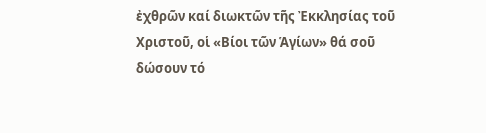ἐχθρῶν καί διωκτῶν τῆς Ἐκκλησίας τοῦ Χριστοῦ, οἱ «Βίοι τῶν Ἁγίων» θά σοῦ δώσουν τό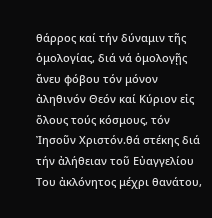θάρρος καί τήν δύναμιν τῆς ὁμολογίας, διά νά ὁμολογῇς ἄνευ φόβου τόν μόνον ἀληθινόν Θεόν καί Κύριον εἰς ὅλους τούς κόσμους, τόν Ἰησοῦν Χριστόν.θά στέκης διά τήν ἀλήθειαν τοῦ Εὐαγγελίου Του ἀκλόνητος μέχρι θανάτου,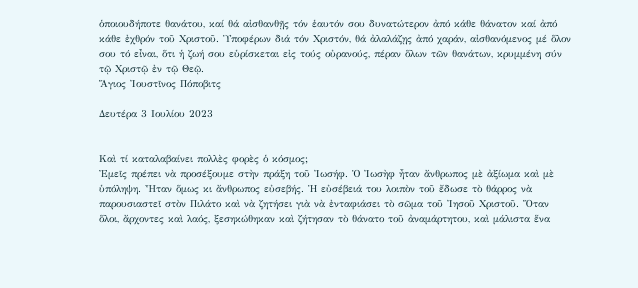ὁποιουδήποτε θανάτου, καί θά αἰσθανθῇς τόν ἑαυτόν σου δυνατώτερον ἀπό κάθε θάνατον καί ἀπό κάθε ἐχθρόν τοῦ Χριστοῦ. Ὑποφέρων διά τόν Χριστόν, θά ἀλαλάζῃς ἀπό χαράν, αἰσθανόμενος μέ ὅλον σου τό εἶναι, ὅτι ἡ ζωή σου εὑρίσκεται εἰς τούς οὐρανούς, πέραν ὅλων τῶν θανάτων, κρυμμένη σύν τῷ Χριστῷ ἐν τῷ Θεῷ.
Ἅγιος Ἰουστῖνος Πόποβιτς

Δευτέρα 3 Ιουλίου 2023


Καὶ τί καταλαβαίνει πολλὲς φορὲς ὁ κόσμος;
Ἐμεῖς πρέπει νὰ προσέξουμε στὴν πράξη τοῦ Ἰωσήφ. Ὁ Ἰωσὴφ ἦταν ἄνθρωπος μὲ ἀξίωμα καὶ μὲ ὑπόληψη. Ἦταν ὅμως κι ἄνθρωπος εὐσεβής. Ἡ εὐσέβειά του λοιπὸν τοῦ ἔδωσε τὸ θάρρος νὰ παρουσιαστεῖ στὸν Πιλάτο καὶ νὰ ζητήσει γιὰ νὰ ἐνταφιάσει τὸ σῶμα τοῦ Ἰησοῦ Χριστοῦ. Ὅταν ὅλοι, ἄρχοντες καὶ λαός, ξεσηκώθηκαν καὶ ζήτησαν τὸ θάνατο τοῦ ἀναμάρτητου, καὶ μάλιστα ἕνα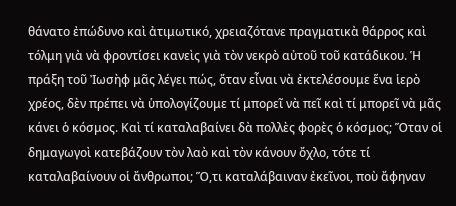θάνατο ἐπώδυνο καὶ ἀτιμωτικό, χρειαζότανε πραγματικὰ θάρρος καὶ τόλμη γιὰ νὰ φροντίσει κανεὶς γιὰ τὸν νεκρὸ αὐτοῦ τοῦ κατάδικου. Ἡ πράξη τοῦ Ἰωσὴφ μᾶς λέγει πώς, ὅταν εἶναι νὰ ἐκτελέσουμε ἕνα ἱερὸ χρέος, δὲν πρέπει νὰ ὑπολογίζουμε τί μπορεῖ νὰ πεῖ καὶ τί μπορεῖ νὰ μᾶς κάνει ὁ κόσμος. Καὶ τί καταλαβαίνει δὰ πολλὲς φορὲς ὁ κόσμος; Ὅταν οἱ δημαγωγοὶ κατεβάζουν τὸν λαὸ καὶ τὸν κάνουν ὄχλο, τότε τί καταλαβαίνουν οἱ ἄνθρωποι; Ὅ,τι καταλάβαιναν ἐκεῖνοι, ποὺ ἄφηναν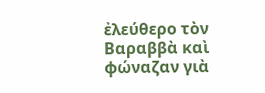ἐλεύθερο τὸν Βαραββὰ καὶ φώναζαν γιὰ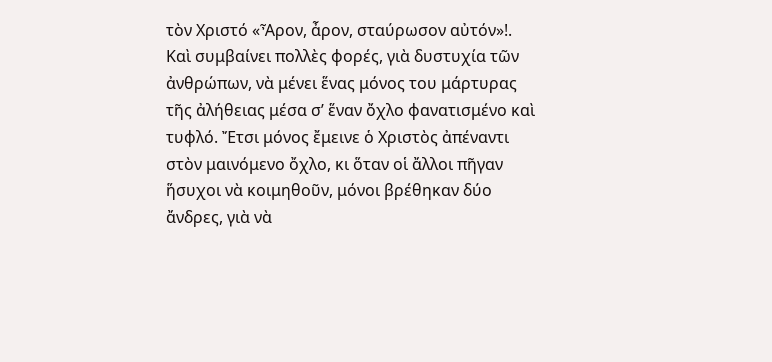τὸν Χριστό «Ἆρον, ἆρον, σταύρωσον αὐτόν»!. Καὶ συμβαίνει πολλὲς φορές, γιὰ δυστυχία τῶν ἀνθρώπων, νὰ μένει ἕνας μόνος του μάρτυρας τῆς ἀλήθειας μέσα σ’ ἕναν ὄχλο φανατισμένο καὶ τυφλό. Ἔτσι μόνος ἔμεινε ὁ Χριστὸς ἀπέναντι στὸν μαινόμενο ὄχλο, κι ὅταν οἱ ἄλλοι πῆγαν ἥσυχοι νὰ κοιμηθοῦν, μόνοι βρέθηκαν δύο ἄνδρες, γιὰ νὰ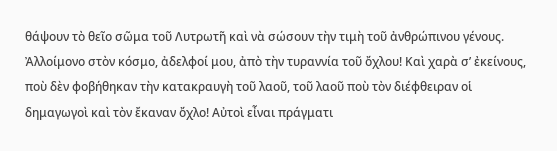θάψουν τὸ θεῖο σῶμα τοῦ Λυτρωτῆ καὶ νὰ σώσουν τὴν τιμὴ τοῦ ἀνθρώπινου γένους. Ἀλλοίμονο στὸν κόσμο, ἀδελφοί μου, ἀπὸ τὴν τυραννία τοῦ ὄχλου! Καὶ χαρὰ σ’ ἐκείνους, ποὺ δὲν φοβήθηκαν τὴν κατακραυγὴ τοῦ λαοῦ, τοῦ λαοῦ ποὺ τὸν διέφθειραν οἱ δημαγωγοὶ καὶ τὸν ἔκαναν ὄχλο! Αὐτοὶ εἶναι πράγματι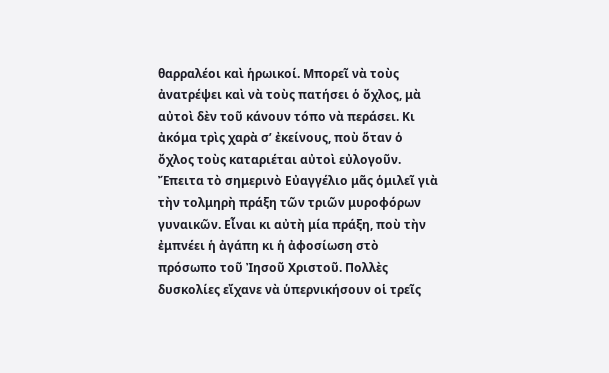θαρραλέοι καὶ ἡρωικοί. Μπορεῖ νὰ τοὺς ἀνατρέψει καὶ νὰ τοὺς πατήσει ὁ ὄχλος, μὰ αὐτοὶ δὲν τοῦ κάνουν τόπο νὰ περάσει. Κι ἀκόμα τρὶς χαρὰ σ’ ἐκείνους, ποὺ ὅταν ὁ ὄχλος τοὺς καταριέται αὐτοὶ εὐλογοῦν.
Ἔπειτα τὸ σημερινὸ Εὐαγγέλιο μᾶς ὁμιλεῖ γιὰ τὴν τολμηρὴ πράξη τῶν τριῶν μυροφόρων γυναικῶν. Εἶναι κι αὐτὴ μία πράξη, ποὺ τὴν ἐμπνέει ἡ ἀγάπη κι ἡ ἀφοσίωση στὸ πρόσωπο τοῦ Ἰησοῦ Χριστοῦ. Πολλὲς δυσκολίες εἴχανε νὰ ὑπερνικήσουν οἱ τρεῖς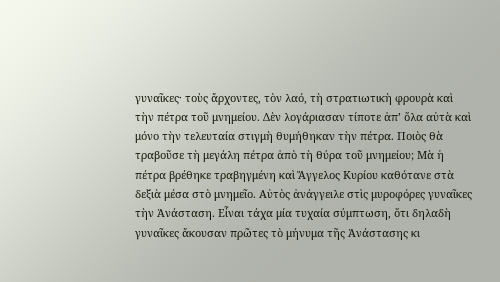γυναῖκες· τοὺς ἄρχοντες, τὸν λαό, τὴ στρατιωτικὴ φρουρὰ καὶ τὴν πέτρα τοῦ μνημείου. Δὲν λογάριασαν τίποτε ἀπ’ ὅλα αὐτὰ καὶ μόνο τὴν τελευταία στιγμὴ θυμήθηκαν τὴν πέτρα. Ποιὸς θὰ τραβοῦσε τὴ μεγάλη πέτρα ἀπὸ τὴ θύρα τοῦ μνημείου; Μὰ ἡ πέτρα βρέθηκε τραβηγμένη καὶ Ἄγγελος Κυρίου καθότανε στὰ δεξιὰ μέσα στὸ μνημεῖο. Αὐτὸς ἀνάγγειλε στὶς μυροφόρες γυναῖκες τὴν Ἀνάσταση. Εἶναι τάχα μία τυχαία σύμπτωση, ὅτι δηλαδὴ γυναῖκες ἄκουσαν πρῶτες τὸ μήνυμα τῆς Ἀνάστασης κι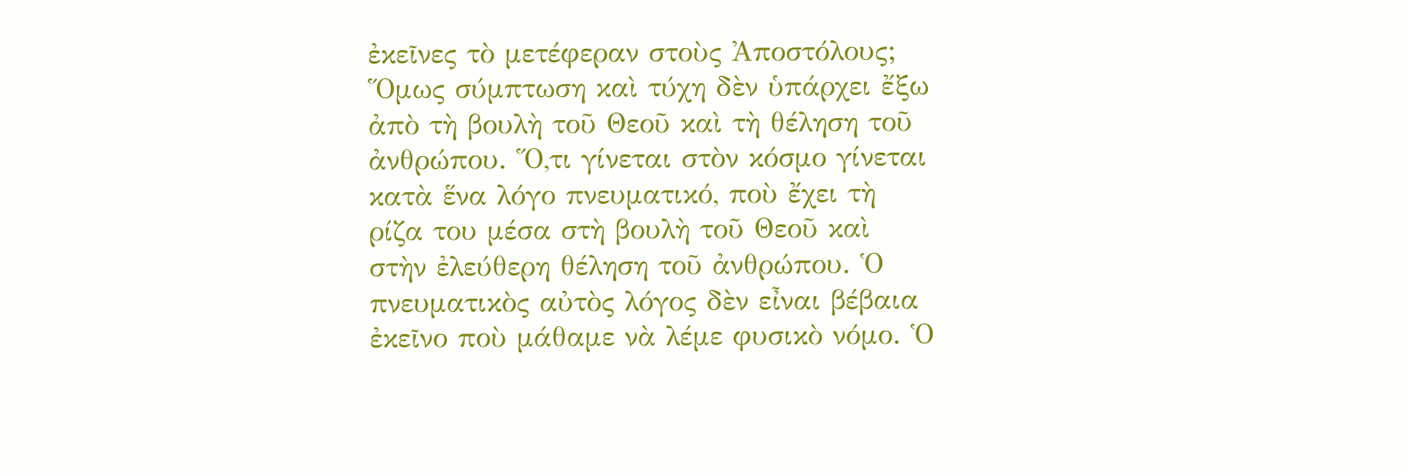ἐκεῖνες τὸ μετέφεραν στοὺς Ἀποστόλους; Ὅμως σύμπτωση καὶ τύχη δὲν ὑπάρχει ἔξω ἀπὸ τὴ βουλὴ τοῦ Θεοῦ καὶ τὴ θέληση τοῦ ἀνθρώπου. Ὅ,τι γίνεται στὸν κόσμο γίνεται κατὰ ἕνα λόγο πνευματικό, ποὺ ἔχει τὴ ρίζα του μέσα στὴ βουλὴ τοῦ Θεοῦ καὶ στὴν ἐλεύθερη θέληση τοῦ ἀνθρώπου. Ὁ πνευματικὸς αὐτὸς λόγος δὲν εἶναι βέβαια ἐκεῖνο ποὺ μάθαμε νὰ λέμε φυσικὸ νόμο. Ὁ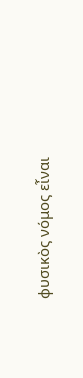φυσικὸς νόμος εἶναι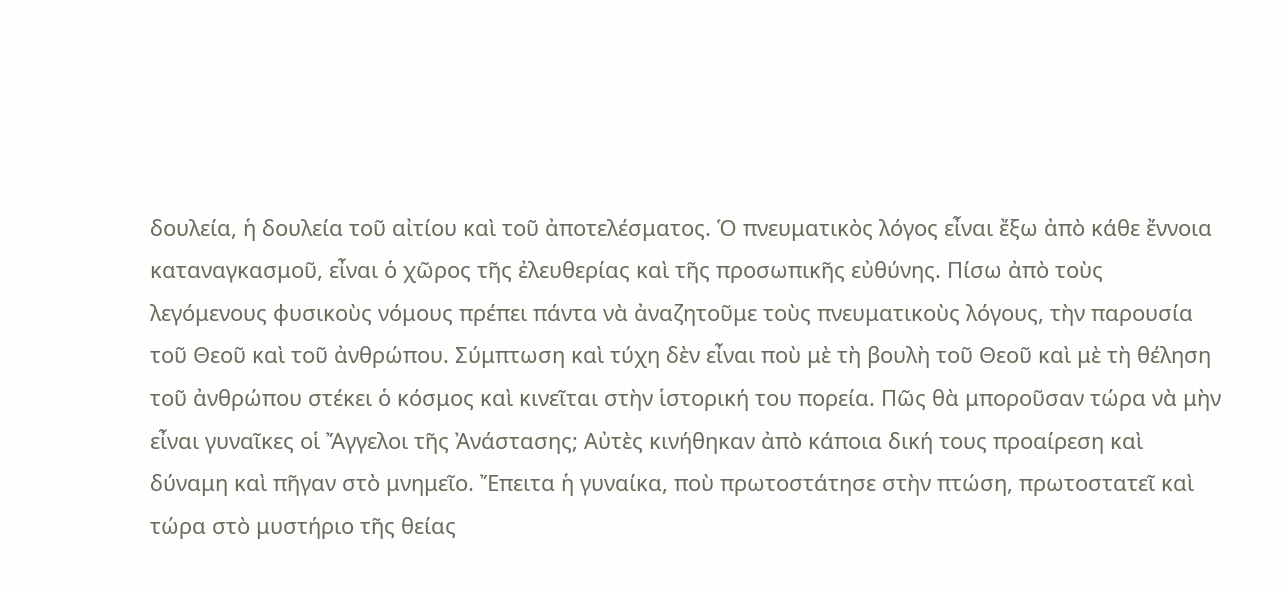δουλεία, ἡ δουλεία τοῦ αἰτίου καὶ τοῦ ἀποτελέσματος. Ὁ πνευματικὸς λόγος εἶναι ἔξω ἀπὸ κάθε ἔννοια καταναγκασμοῦ, εἶναι ὁ χῶρος τῆς ἐλευθερίας καὶ τῆς προσωπικῆς εὐθύνης. Πίσω ἀπὸ τοὺς λεγόμενους φυσικοὺς νόμους πρέπει πάντα νὰ ἀναζητοῦμε τοὺς πνευματικοὺς λόγους, τὴν παρουσία τοῦ Θεοῦ καὶ τοῦ ἀνθρώπου. Σύμπτωση καὶ τύχη δὲν εἶναι ποὺ μὲ τὴ βουλὴ τοῦ Θεοῦ καὶ μὲ τὴ θέληση τοῦ ἀνθρώπου στέκει ὁ κόσμος καὶ κινεῖται στὴν ἱστορική του πορεία. Πῶς θὰ μποροῦσαν τώρα νὰ μὴν εἶναι γυναῖκες οἱ Ἄγγελοι τῆς Ἀνάστασης; Αὐτὲς κινήθηκαν ἀπὸ κάποια δική τους προαίρεση καὶ δύναμη καὶ πῆγαν στὸ μνημεῖο. Ἔπειτα ἡ γυναίκα, ποὺ πρωτοστάτησε στὴν πτώση, πρωτοστατεῖ καὶ τώρα στὸ μυστήριο τῆς θείας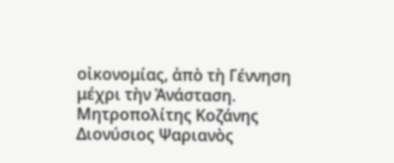οἰκονομίας, ἀπὸ τὴ Γέννηση μέχρι τὴν Ἀνάσταση.
Μητροπολίτης Κοζάνης Διονύσιος Ψαριανὸς